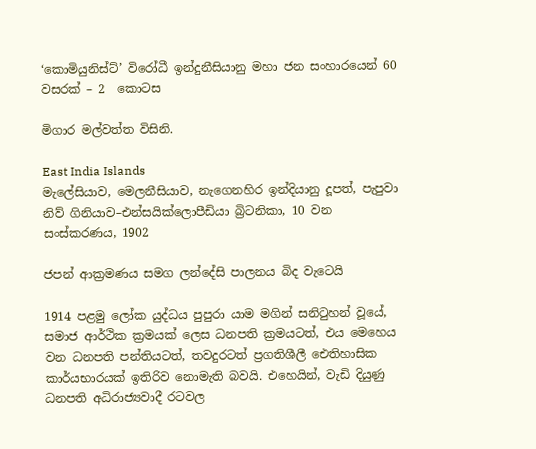‘කොමියුනිස්ට්’ විරෝධී ඉන්දුනීසියානු මහා ජන සංහාරයෙන් 60 වසරක් – 2  කොටස

මිගාර මල්වත්ත විසිනි.

East India Islands
මැලේසියාව, මෙලනීසියාව, නැගෙනහිර ඉන්දියානු දූපත්, පැපුවා නිව් ගිනියාව–එන්සයික්ලොපීඩියා බ්‍රිටනිකා, 10 වන සංස්කරණය, 1902

ජපන් ආක්‍රමණය සමග ලන්දේසි පාලනය බිද වැටෙයි

1914 පළමු ලෝක යුද්ධය පුපුරා යාම මගින් සනිටුහන් වූයේ, සමාජ ආර්ථික ක්‍රමයක් ලෙස ධනපති ක්‍රමයටත්, එය මෙහෙය වන ධනපති පන්තියටත්, තවදුරටත් ප්‍රගතිශීලී ඓතිහාසික කාර්යභාරයක් ඉතිරිව නොමැති බවයි. එහෙයින්, වැඩි දියුණු ධනපති අධිරාජ්‍යවාදී රටවල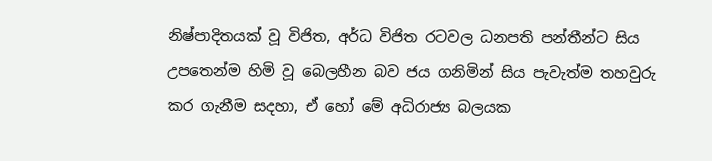නිෂ්පාදිතයක් වූ විජිත, අර්ධ විජිත රටවල ධනපති පන්තීන්ට සිය උපතෙන්ම හිමි වූ බෙලහීන බව ජය ගනිමින් සිය පැවැත්ම තහවුරු කර ගැනීම සදහා, ඒ හෝ මේ අධිරාජ්‍ය බලයක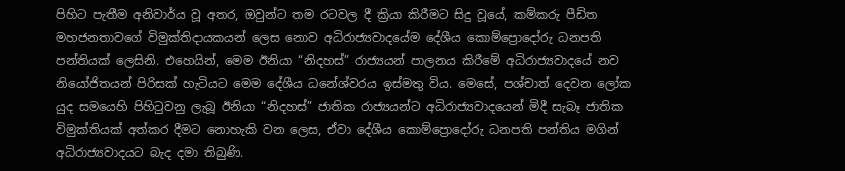පිහිට පැතීම අනිවාර්ය වූ අතර, ඔවුන්ට තම රටවල දී ක්‍රියා කිරීමට සිදු වූයේ, කම්කරු පීඩිත මහජනතාවගේ විමුක්තිදායකයන් ලෙස නොව අධිරාජ්‍යවාදයේම දේශීය කොම්ප්‍රොදෝරු ධනපති පන්තියක් ලෙසිනි. එහෙයින්, මෙම ඊනියා “නිදහස්” රාජ්‍යයන් පාලනය කිරීමේ අධිරාජ්‍යවාදයේ නව නියෝජිතයන් පිරිසක් හැටියට මෙම දේශීය ධනේශ්වරය ඉස්මතු විය. මෙසේ, පශ්චාත් දෙවන ලෝක යුද සමයෙහි පිහිටුවනු ලැබූ ඊනියා “නිදහස්” ජාතික රාජ්‍යයන්ට අධිරාජ්‍යවාදයෙන් මිදී සැබෑ ජාතික විමුක්තියක් අත්කර දීමට නොහැකි වන ලෙස, ඒවා දේශීය කොම්ප්‍රොදෝරු ධනපති පන්තිය මගින් අධිරාජ්‍යවාදයට බැද දමා තිබුණි.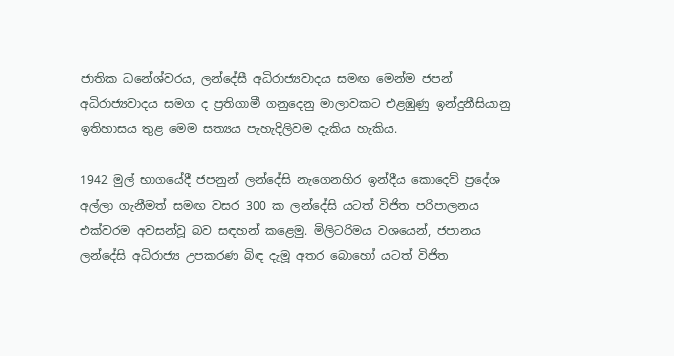ජාතික ධනේශ්වරය, ලන්දේසී අධිරාජ්‍යවාදය සමඟ මෙන්ම ජපන් අධිරාජ්‍යවාදය සමග ද ප්‍රතිගාමී ගනුදෙනු මාලාවකට එළඹුණු ඉන්දුනීසියානු ඉතිහාසය තුළ මෙම සත්‍යය පැහැදිලිවම දැකිය හැකිය.

1942 මුල් භාගයේදී ජපනුන් ලන්දේසි නැගෙනහිර ඉන්දීය කොදෙව් ප්‍රදේශ අල්ලා ගැනීමත් සමඟ වසර 300 ක ලන්දේසි යටත් විජිත පරිපාලනය එක්වරම අවසන්වූ බව සඳහන් කළෙමු. මිලිටරිමය වශයෙන්, ජපානය ලන්දේසි අධිරාජ්‍ය උපකරණ බිඳ දැමූ අතර බොහෝ යටත් විජිත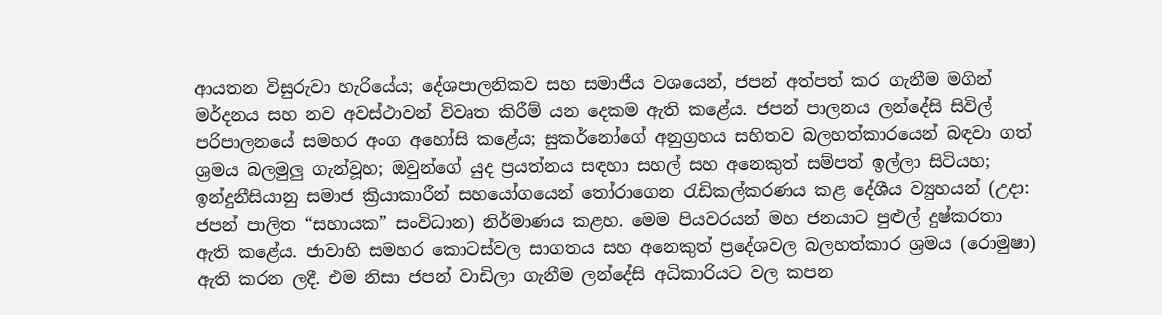ආයතන විසුරුවා හැරියේය; දේශපාලනිකව සහ සමාජීය වශයෙන්, ජපන් අත්පත් කර ගැනීම මගින් මර්දනය සහ නව අවස්ථාවන් විවෘත කිරීම් යන දෙකම ඇති කළේය. ජපන් පාලනය ලන්දේසි සිවිල් පරිපාලනයේ සමහර අංග අහෝසි කළේය; සුකර්නෝගේ අනුග්‍රහය සහිතව බලහත්කාරයෙන් බඳවා ගත් ශ්‍රමය බලමුලු ගැන්වූහ; ඔවුන්ගේ යුද ප්‍රයත්නය සඳහා සහල් සහ අනෙකුත් සම්පත් ඉල්ලා සිටියහ; ඉන්දුනීසියානු සමාජ ක්‍රියාකාරීන් සහයෝගයෙන් තෝරාගෙන රැඩිකල්කරණය කළ දේශීය ව්‍යුහයන් (උදා: ජපන් පාලිත “සහායක” සංවිධාන) නිර්මාණය කළහ. මෙම පියවරයන් මහ ජනයාට පුළුල් දුෂ්කරතා ඇති කළේය. ජාවාහි සමහර කොටස්වල සාගතය සහ අනෙකුත් ප්‍රදේශවල බලහත්කාර ශ්‍රමය (රොමුෂා) ඇති කරන ලදී. එම නිසා ජපන් වාඩිලා ගැනීම ලන්දේසි අධිකාරියට වල කපන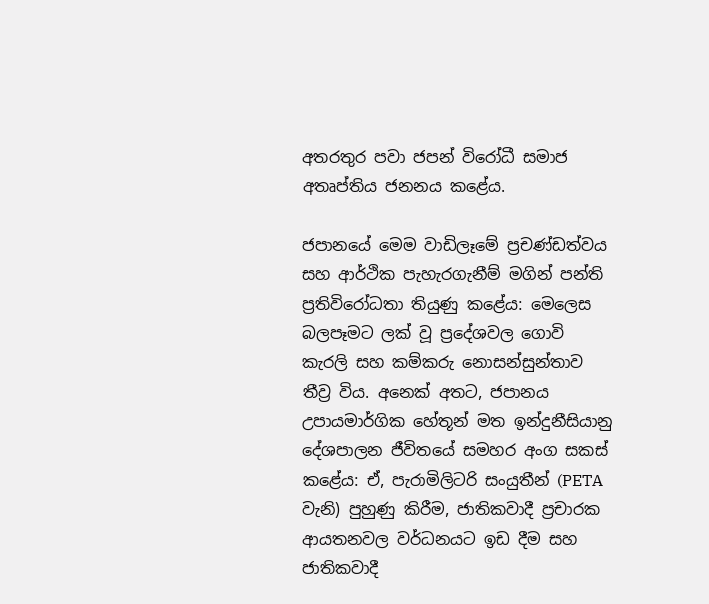අතරතුර පවා ජපන් විරෝධී සමාජ අතෘප්තිය ජනනය කළේය.

ජපානයේ මෙම වාඩිලෑමේ ප්‍රචණ්ඩත්වය සහ ආර්ථික පැහැරගැනීම් මගින් පන්ති ප්‍රතිවිරෝධතා තියුණු කළේය: මෙලෙස බලපෑමට ලක් වූ ප්‍රදේශවල ගොවි කැරලි සහ කම්කරු නොසන්සුන්තාව තීව්‍ර විය. අනෙක් අතට, ජපානය උපායමාර්ගික හේතූන් මත ඉන්දුනීසියානු දේශපාලන ජීවිතයේ සමහර අංග සකස් කළේය: ඒ, පැරාමිලිටරි සංයුතීන් (PETA වැනි) පුහුණු කිරීම, ජාතිකවාදී ප්‍රචාරක ආයතනවල වර්ධනයට ඉඩ දීම සහ ජාතිකවාදී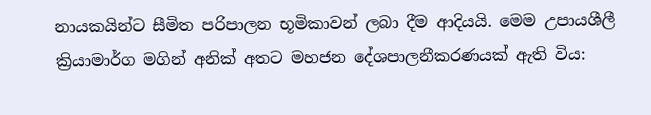නායකයින්ට සීමිත පරිපාලන භූමිකාවන් ලබා දීම ආදියයි. මෙම උපායශීලී ක්‍රියාමාර්ග මගින් අනික් අතට මහජන දේශපාලනීකරණයක් ඇති විය: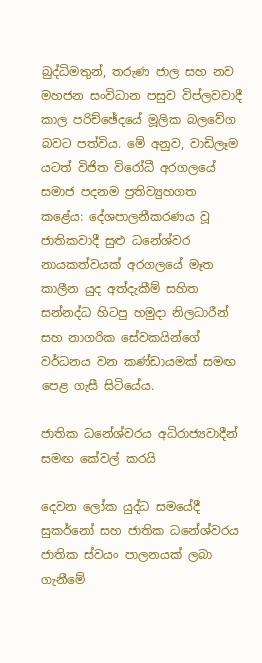බුද්ධිමතුන්, තරුණ ජාල සහ නව මහජන සංවිධාන පසුව විප්ලවවාදී කාල පරිච්ඡේදයේ මූලික බලවේග බවට පත්විය. මේ අනුව, වාඩිලෑම යටත් විජිත විරෝධී අරගලයේ සමාජ පදනම ප්‍රතිව්‍යුහගත කළේය: දේශපාලනීකරණය වූ ජාතිකවාදී සුළු ධනේශ්වර නායකත්වයක් අරගලයේ මෑත කාලීන යුද අත්දැකීම් සහිත සන්නද්ධ හිටපු හමුදා නිලධාරීන් සහ නාගරික සේවකයින්ගේ වර්ධනය වන කණ්ඩායමක් සමඟ පෙළ ගැසී සිටියේය.

ජාතික ධනේශ්වරය අධිරාජ්‍යවාදීන් සමඟ කේවල් කරයි

දෙවන ලෝක යුද්ධ සමයේදී සුකර්නෝ සහ ජාතික ධනේශ්වරය ජාතික ස්වයං පාලනයක් ලබා ගැනීමේ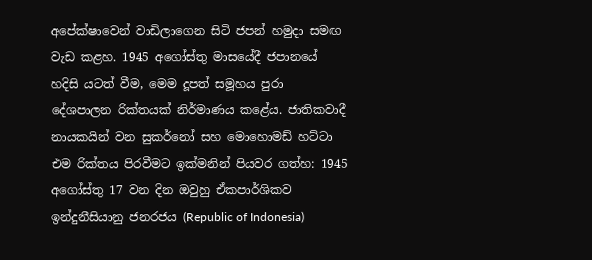අපේක්ෂාවෙන් වාඩිලාගෙන සිටි ජපන් හමුදා සමඟ වැඩ කළහ. 1945 අගෝස්තු මාසයේදී ජපානයේ හදිසි යටත් වීම, මෙම දූපත් සමූහය පුරා දේශපාලන රික්තයක් නිර්මාණය කළේය. ජාතිකවාදී නායකයින් වන සුකර්නෝ සහ මොහොමඩ් හට්ටා එම රික්තය පිරවීමට ඉක්මනින් පියවර ගත්හ: 1945 අගෝස්තු 17 වන දින ඔවුහු ඒකපාර්ශිකව ඉන්දුනීසියානු ජනරජය (Republic of Indonesia)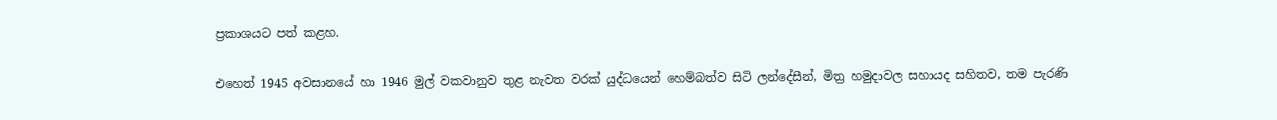ප්‍රකාශයට පත් කළහ.

එහෙත් 1945 අවසානයේ හා 1946 මුල් වකවානුව තුළ නැවත වරක් යුද්ධයෙන් හෙම්බත්ව සිටි ලන්දේසීන්, මිත්‍ර හමුදාවල සහායද සහිතව, තම පැරණි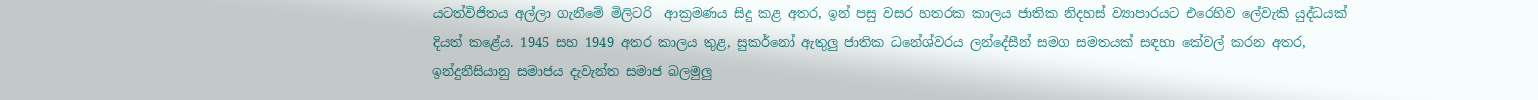යටත්විජිතය අල්ලා ගැනීමේ මිලිටරි  ආක්‍රමණය සිදු කළ අතර, ඉන් පසු වසර හතරක කාලය ජාතික නිදහස් ව්‍යාපාරයට එරෙහිව ලේවැකි යුද්ධයක් දියත් කළේය. 1945 සහ 1949 අතර කාලය තුළ, සුකර්නෝ ඇතුලු ජාතික ධනේශ්වරය ලන්දේසීන් සමග සමතයක් සඳහා කේවල් කරන අතර, ඉන්දුනීසියානු සමාජය දැවැන්ත සමාජ බලමුලු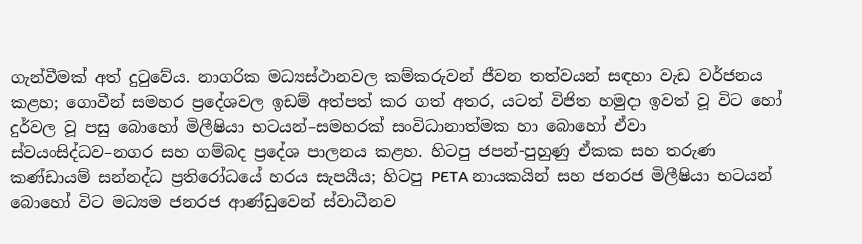ගැන්වීමක් අත් දුටුවේය. නාගරික මධ්‍යස්ථානවල කම්කරුවන් ජීවන තත්වයන් සඳහා වැඩ වර්ජනය කළහ; ගොවීන් සමහර ප්‍රදේශවල ඉඩම් අත්පත් කර ගත් අතර, යටත් විජිත හමුදා ඉවත් වූ විට හෝ දුර්වල වූ පසු බොහෝ මිලීෂියා භටයන්–සමහරක් සංවිධානාත්මක හා බොහෝ ඒවා ස්වයංසිද්ධව–නගර සහ ගම්බද ප්‍රදේශ පාලනය කළහ. හිටපු ජපන්-පුහුණු ඒකක සහ තරුණ කණ්ඩායම් සන්නද්ධ ප්‍රතිරෝධයේ හරය සැපයීය; හිටපු PETA නායකයින් සහ ජනරජ මිලීෂියා භටයන් බොහෝ විට මධ්‍යම ජනරජ ආණ්ඩුවෙන් ස්වාධීනව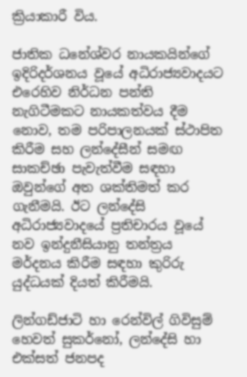ක්‍රියාකාරී විය.

ජාතික ධනේශ්වර නායකයින්ගේ ඉදිරිදර්ශනය වූයේ අධිරාජ්‍යවාදයට එරෙහිව නිර්ධන පන්ති නැගිටීමකට නායකත්වය දීම නොව, තම පරිපාලනයක් ස්ථාපිත කිරීම සහ ලන්දේසීන් සමඟ සාකච්ඡා පැවැත්වීම සඳහා ඔවුන්ගේ අත ශක්තිමත් කර ගැනීමයි. ඊට ලන්දේසි අධිරාජ්‍යවාදයේ ප්‍රතිචාරය වූයේ නව ඉන්දුනීසියානු තන්ත්‍රය මර්දනය කිරීම සඳහා කුරිරු යුද්ධයක් දියත් කිරීමයි.

ලින්ගඩ්ජාටි හා රෙන්විල් ගිවිසුම් හෙවත් සුකර්නෝ, ලන්දේසි හා එක්සත් ජනපද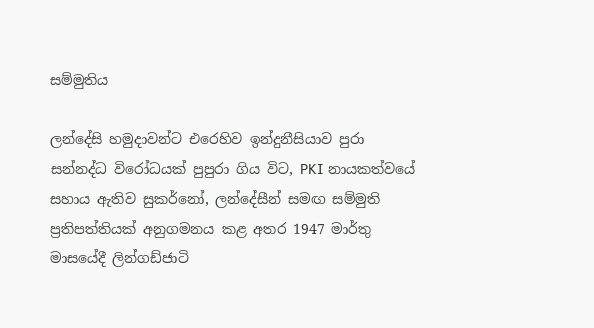සම්මුතිය

ලන්දේසි හමුදාවන්ට එරෙහිව ඉන්දුනීසියාව පුරා සන්නද්ධ විරෝධයක් පුපුරා ගිය විට, PKI නායකත්වයේ සහාය ඇතිව සුකර්නෝ, ලන්දේසීන් සමඟ සම්මුති ප්‍රතිපත්තියක් අනුගමනය කළ අතර 1947 මාර්තු මාසයේදී ලින්ගඩ්ජාටි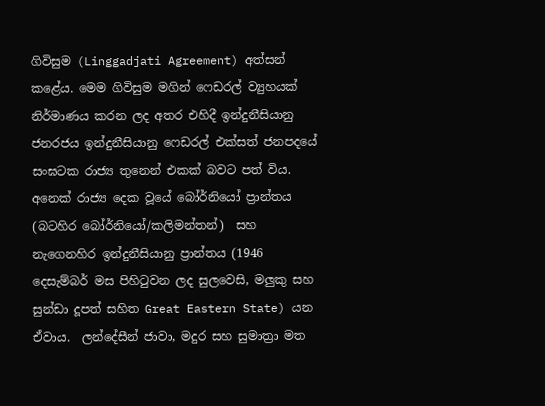ගිවිසුම (Linggadjati Agreement) අත්සන් කළේය. මෙම ගිවිසුම මගින් ෆෙඩරල් ව්‍යුහයක් නිර්මාණය කරන ලද අතර එහිදී ඉන්දුනීසියානු ජනරජය ඉන්දුනීසියානු ෆෙඩරල් එක්සත් ජනපදයේ සංඝටක රාජ්‍ය තුනෙන් එකක් බවට පත් විය. අනෙක් රාජ්‍ය දෙක වූයේ බෝර්නියෝ ප්‍රාන්තය (බටහිර බෝර්නියෝ/කලිමන්තන්)  සහ නැගෙනහිර ඉන්දුනීසියානු ප්‍රාන්තය (1946 දෙසැම්බර් මස පිහිටුවන ලද සුලවෙසි, මලුකු සහ සුන්ඩා දූපත් සහිත Great Eastern State) යන ඒවාය.  ලන්දේසීන් ජාවා, මදුර සහ සුමාත්‍රා මත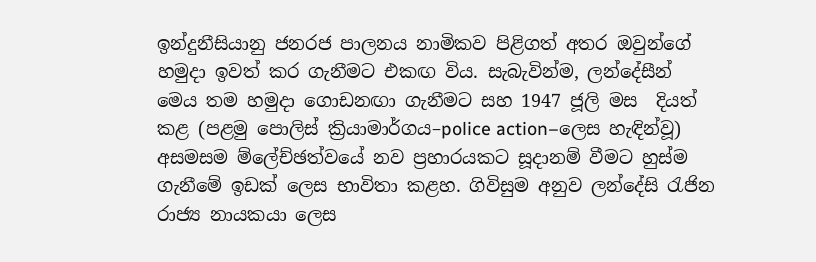ඉන්දුනීසියානු ජනරජ පාලනය නාමිකව පිළිගත් අතර ඔවුන්ගේ හමුදා ඉවත් කර ගැනීමට එකඟ විය. සැබැවින්ම, ලන්දේසීන් මෙය තම හමුදා ගොඩනඟා ගැනීමට සහ 1947 ජූලි මස  දියත් කළ (පළමු පොලිස් ක්‍රියාමාර්ගය–police action–ලෙස හැඳින්වූ) අසමසම ම්ලේච්ඡත්වයේ නව ප්‍රහාරයකට සූදානම් වීමට හුස්ම ගැනීමේ ඉඩක් ලෙස භාවිතා කළහ. ගිවිසුම අනුව ලන්දේසි රැජින රාජ්‍ය නායකයා ලෙස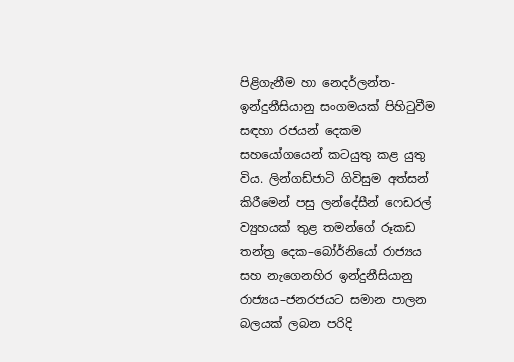පිළිගැනීම හා නෙදර්ලන්ත-ඉන්දුනීසියානු සංගමයක් පිහිටුවීම සඳහා රජයන් දෙකම සහයෝගයෙන් කටයුතු කළ යුතු විය. ලින්ගඩ්ජාටි ගිවිසුම අත්සන් කිරීමෙන් පසු ලන්දේසීන් ෆෙඩරල් ව්‍යුහයක් තුළ තමන්ගේ රූකඩ තන්ත්‍ර දෙක–බෝර්නියෝ රාජ්‍යය සහ නැගෙනහිර ඉන්දුනීසියානු රාජ්‍යය–ජනරජයට සමාන පාලන බලයක් ලබන පරිදි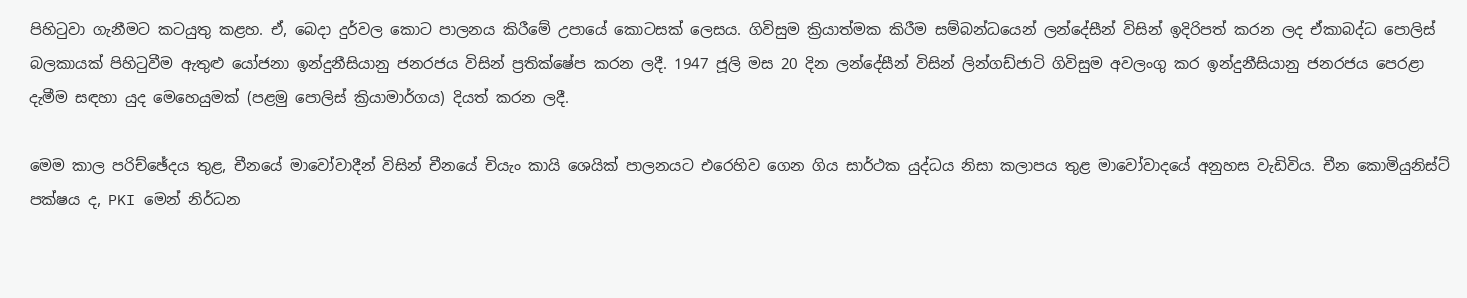පිහිටුවා ගැනීමට කටයුතු කළහ. ඒ, බෙදා දුර්වල කොට පාලනය කිරීමේ උපායේ කොටසක් ලෙසය. ගිවිසුම ක්‍රියාත්මක කිරීම සම්බන්ධයෙන් ලන්දේසීන් විසින් ඉදිරිපත් කරන ලද ඒකාබද්ධ පොලිස් බලකායක් පිහිටුවීම ඇතුළු යෝජනා ඉන්දුනීසියානු ජනරජය විසින් ප්‍රතික්ෂේප කරන ලදී. 1947 ජූලි මස 20 දින ලන්දේසීන් විසින් ලින්ගඩ්ජාටි ගිවිසුම අවලංගු කර ඉන්දුනීසියානු ජනරජය පෙරළා දැමීම සඳහා යුද මෙහෙයුමක් (පළමු පොලිස් ක්‍රියාමාර්ගය) දියත් කරන ලදී.

මෙම කාල පරිච්ඡේදය තුළ, චීනයේ මාවෝවාදීන් විසින් චීනයේ චියැං කායි ශෙයික් පාලනයට එරෙහිව ගෙන ගිය සාර්ථක යුද්ධය නිසා කලාපය තුළ මාවෝවාදයේ අනුහස වැඩිවිය. චීන කොමියුනිස්ට් පක්ෂය ද, PKI මෙන් නිර්ධන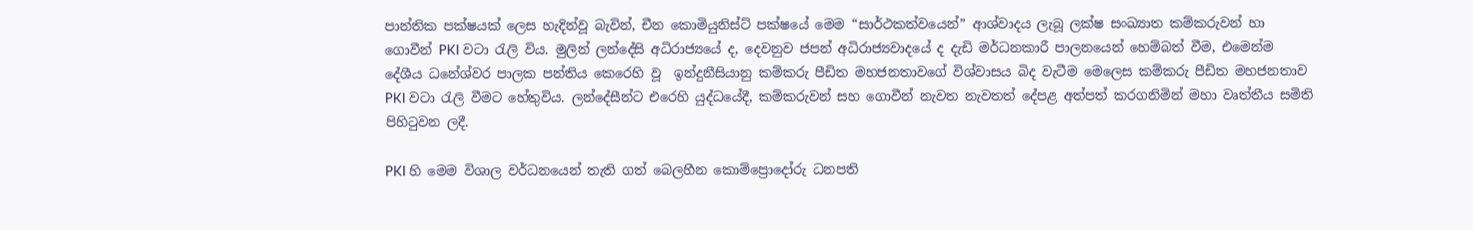පාන්තික පක්ෂයක් ලෙස හැදින්වූ බැවින්, චීන කොමියුනිස්ට් පක්ෂයේ මෙම “සාර්ථකත්වයෙන්” ආශ්වාදය ලැබූ ලක්ෂ සංඛ්‍යාත කම්කරුවන් හා ගොවීන් PKI වටා රැලි විය. මුලින් ලන්දේසි අධිරාජ්‍යයේ ද, දෙවනුව ජපන් අධිරාජ්‍යවාදයේ ද දැඩි මර්ධනකාරී පාලනයෙන් හෙම්බත් වීම, එමෙන්ම දේශීය ධනේශ්වර පාලක පන්තිය කෙරෙහි වූ  ඉන්දුනීසියානු කම්කරු පීඩිත මහජනතාවගේ විශ්වාසය බිද වැටීම මෙලෙස කම්කරු පීඩිත මහජනතාව PKI වටා රැලි වීමට හේතුවිය. ලන්දේසීන්ට එරෙහි යුද්ධයේදී, කම්කරුවන් සහ ගොවීන් නැවත නැවතත් දේපළ අත්පත් කරගනිමින් මහා වෘත්තීය සමිති පිහිටුවන ලදී.

PKI හි මෙම විශාල වර්ධනයෙන් තැති ගත් බෙලහීන කොම්ප්‍රොදෝරු ධනපති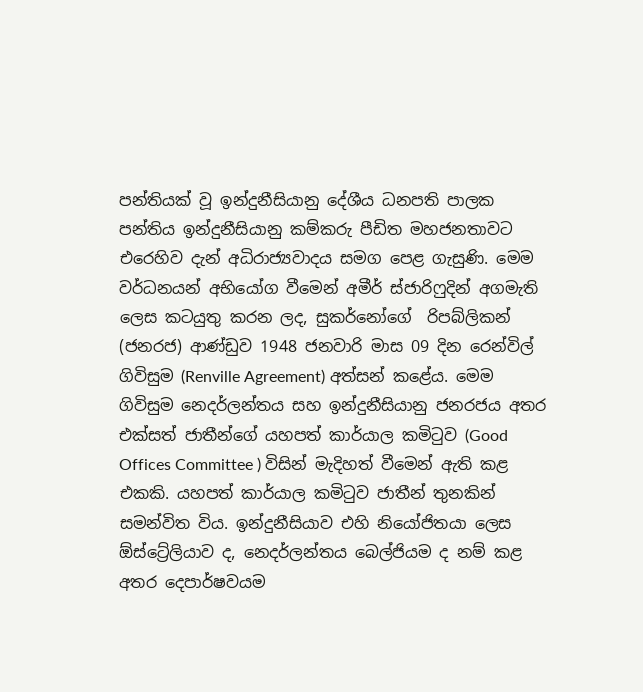පන්තියක් වූ ඉන්දුනීසියානු දේශීය ධනපති පාලක පන්තිය ඉන්දුනීසියානු කම්කරු පීඩිත මහජනතාවට එරෙහිව දැන් අධිරාජ්‍යවාදය සමග පෙළ ගැසුණි. මෙම වර්ධනයන් අභියෝග වීමෙන් අමීර් ස්ජාරිෆුදින් අගමැති ලෙස කටයුතු කරන ලද, සුකර්නෝගේ  රිපබ්ලිකන් (ජනරජ) ආණ්ඩුව 1948 ජනවාරි මාස 09 දින රෙන්විල් ගිවිසුම (Renville Agreement) අත්සන් කළේය. මෙම  ගිවිසුම නෙදර්ලන්තය සහ ඉන්දුනීසියානු ජනරජය අතර එක්සත් ජාතීන්ගේ යහපත් කාර්යාල කමිටුව (Good Offices Committee ) විසින් මැදිහත් වීමෙන් ඇති කළ එකකි. යහපත් කාර්යාල කමිටුව ජාතීන් තුනකින් සමන්විත විය. ඉන්දුනීසියාව එහි නියෝජිතයා ලෙස ඕස්ට්‍රේලියාව ද, නෙදර්ලන්තය බෙල්ජියම ද නම් කළ අතර දෙපාර්ෂවයම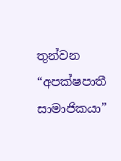තුන්වන “අපක්ෂපාතී සාමාජිකයා”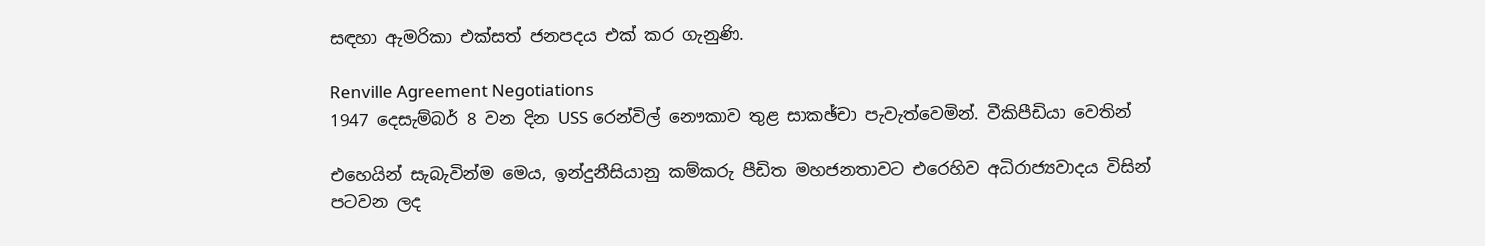සඳහා ඇමරිකා එක්සත් ජනපදය එක් කර ගැනුණි.

Renville Agreement Negotiations
1947 දෙසැම්බර් 8 වන දින USS රෙන්විල් නෞකාව තුළ සාකඡ්චා පැවැත්වෙමින්. වීකිපීඩියා වෙතින්

එහෙයින් සැබැවින්ම මෙය, ඉන්දුනීසියානු කම්කරු පීඩිත මහජනතාවට එරෙහිව අධිරාජ්‍යවාදය විසින් පටවන ලද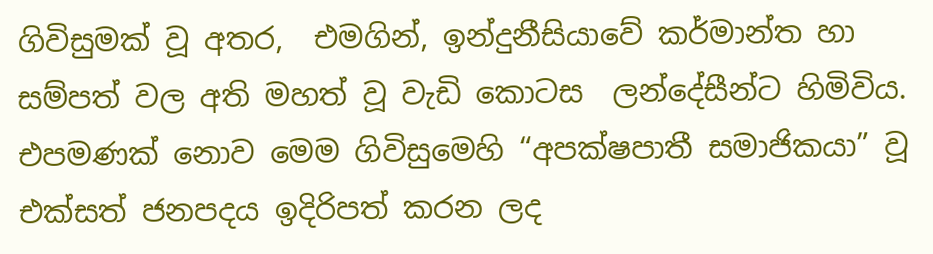ගිවිසුමක් වූ අතර,  එමගින්, ඉන්දුනීසියාවේ කර්මාන්ත හා සම්පත් වල අති මහත් වූ වැඩි කොටස  ලන්දේසීන්ට හිමිවිය. එපමණක් නොව මෙම ගිවිසුමෙහි “අපක්ෂපාතී සමාජිකයා” වූ එක්සත් ජනපදය ඉදිරිපත් කරන ලද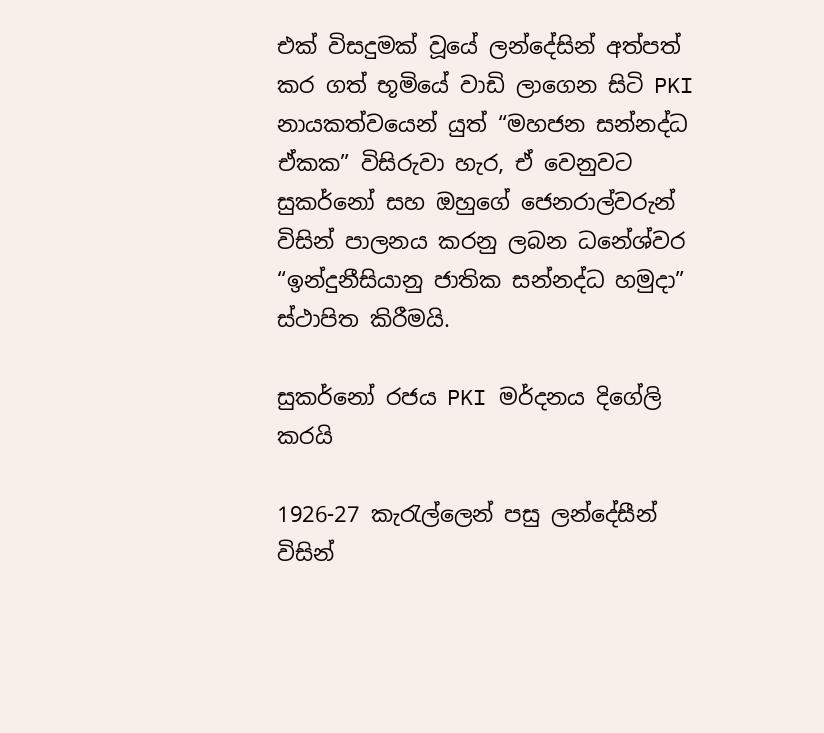එක් විසදුමක් වූයේ ලන්දේසින් අත්පත් කර ගත් භූමියේ වාඩි ලාගෙන සිටි PKI නායකත්වයෙන් යුත් “මහජන සන්නද්ධ ඒකක” විසිරුවා හැර, ඒ වෙනුවට සුකර්නෝ සහ ඔහුගේ ජෙනරාල්වරුන් විසින් පාලනය කරනු ලබන ධනේශ්වර “ඉන්දුනීසියානු ජාතික සන්නද්ධ හමුදා” ස්ථාපිත කිරීමයි.

සුකර්නෝ රජය PKI මර්දනය දිගේලි කරයි

1926-27 කැරැල්ලෙන් පසු ලන්දේසීන් විසින්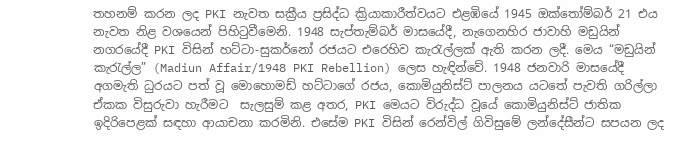තහනම් කරන ලද PKI නැවත සක්‍රීය ප්‍රසිද්ධ ක්‍රියාකාරීත්වයට එළඹියේ 1945 ඔක්තෝම්බර් 21 එය නැවත නිළ වශයෙන් පිහිටුවීමෙනි. 1948 සැප්තැම්බර් මාසයේදී, නැගෙනහිර ජාවාහි මඩුයින් නගරයේදී PKI විසින් හට්ටා-සුකර්නෝ රජයට එරෙහිව කැරැල්ලක් ඇති කරන ලදී. මෙය “මඩුයින් කැරැල්ල” (Madiun Affair/1948 PKI Rebellion) ලෙස හැඳින්වේ. 1948 ජනවාරි මාසයේදී අගමැති ධුරයට පත් වූ මොහොමඩ් හට්ටාගේ රජය, කොමියුනිස්ට් පාලනය යටතේ පැවති ගරිල්ලා ඒකක විසුරුවා හැරීමට  සැලසුම් කළ අතර, PKI මෙයට විරුද්ධ වූයේ කොමියුනිස්ට් ජාතික ඉදිරිපෙළක් සඳහා ආයාචනා කරමිනි. එසේම PKI විසින් රෙන්විල් ගිවිසුමේ ලන්දේසීන්ට සපයන ලද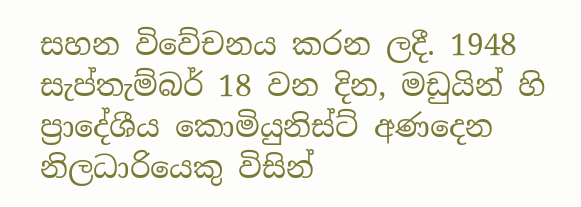සහන විවේචනය කරන ලදී. 1948 සැප්තැම්බර් 18 වන දින, මඩුයින් හි ප්‍රාදේශීය කොමියුනිස්ට් අණදෙන නිලධාරියෙකු විසින්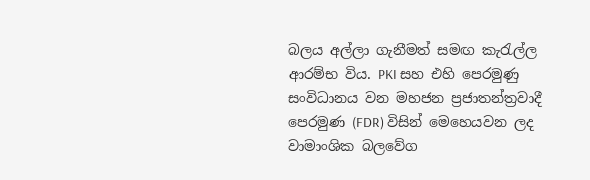බලය අල්ලා ගැනීමත් සමඟ කැරැල්ල ආරම්භ විය. PKI සහ එහි පෙරමුණු සංවිධානය වන මහජන ප්‍රජාතන්ත්‍රවාදී පෙරමුණ (FDR) විසින් මෙහෙයවන ලද වාමාංශික බලවේග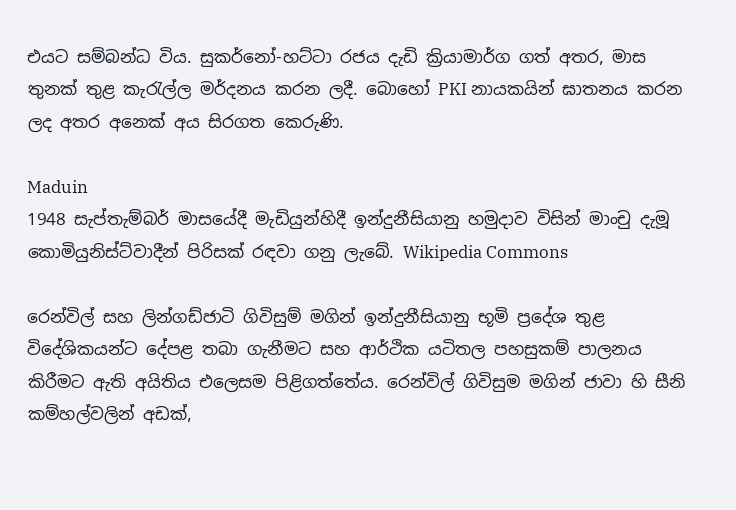එයට සම්බන්ධ විය. සුකර්නෝ-හට්ටා රජය දැඩි ක්‍රියාමාර්ග ගත් අතර, මාස තුනක් තුළ කැරැල්ල මර්දනය කරන ලදී. බොහෝ PKI නායකයින් ඝාතනය කරන ලද අතර අනෙක් අය සිරගත කෙරුණි.

Maduin
1948 සැප්තැම්බර් මාසයේදී මැඩියුන්හිදී ඉන්දුනීසියානු හමුදාව විසින් මාංචු දැමූ කොමියුනිස්ට්වාදීන් පිරිසක් රඳවා ගනු ලැබේ. Wikipedia Commons

රෙන්විල් සහ ලින්ගඩ්ජාටි ගිවිසුම් මගින් ඉන්දුනීසියානු භූමි ප්‍රදේශ තුළ විදේශිකයන්ට දේපළ තබා ගැනීමට සහ ආර්ථික යටිතල පහසුකම් පාලනය කිරීමට ඇති අයිතිය එලෙසම පිළිගත්තේය. රෙන්විල් ගිවිසුම මගින් ජාවා හි සීනි කම්හල්වලින් අඩක්,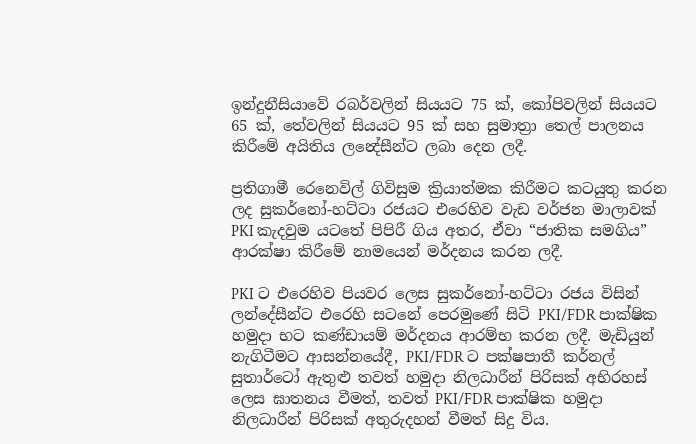ඉන්දුනීසියාවේ රබර්වලින් සියයට 75 ක්, කෝපිවලින් සියයට 65 ක්, තේවලින් සියයට 95 ක් සහ සුමාත්‍රා තෙල් පාලනය කිරීමේ අයිතිය ලන්‍දේසීන්ට ලබා දෙන ලදී.

ප්‍රතිගාමී රෙනෙවිල් ගිවිසුම ක්‍රියාත්මක කිරීමට කටයුතු කරන ලද සුකර්නෝ-හට්ටා රජයට එරෙහිව වැඩ වර්ජන මාලාවක් PKI කැදවුම යටතේ පිපිරී ගිය අතර, ඒවා “ජාතික සමගිය” ආරක්ෂා කිරීමේ නාමයෙන් මර්දනය කරන ලදී.

PKI ට එරෙහිව පියවර ලෙස සුකර්නෝ-හට්ටා රජය විසින් ලන්දේසීන්ට එරෙහි සටනේ පෙරමුණේ සිටි PKI/FDR පාක්ෂික හමුදා භට කණ්ඩායම් මර්දනය ආරම්භ කරන ලදී. මැඩියුන් නැගිටීමට ආසන්නයේදී, PKI/FDR ට පක්ෂපාතී කර්නල් සුතාර්ටෝ ඇතුළු තවත් හමුදා නිලධාරීන් පිරිසක් අභිරහස් ලෙස ඝාතනය වීමත්, තවත් PKI/FDR පාක්ෂික හමුදා නිලධාරීන් පිරිසක් අතුරුදහන් වීමත් සිදු විය.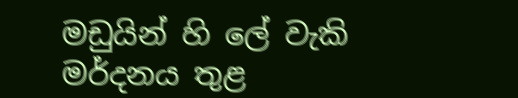මඩුයින් හි ලේ වැකි මර්දනය තුළ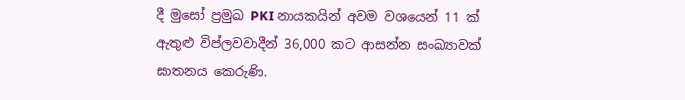දී මුසෝ ප්‍රමුඛ PKI නායකයින් අවම වශයෙන් 11 ක් ඇතුළු විප්ලවවාදීන් 36,000 කට ආසන්න සංඛ්‍යාවක් ඝාතනය කෙරුණි.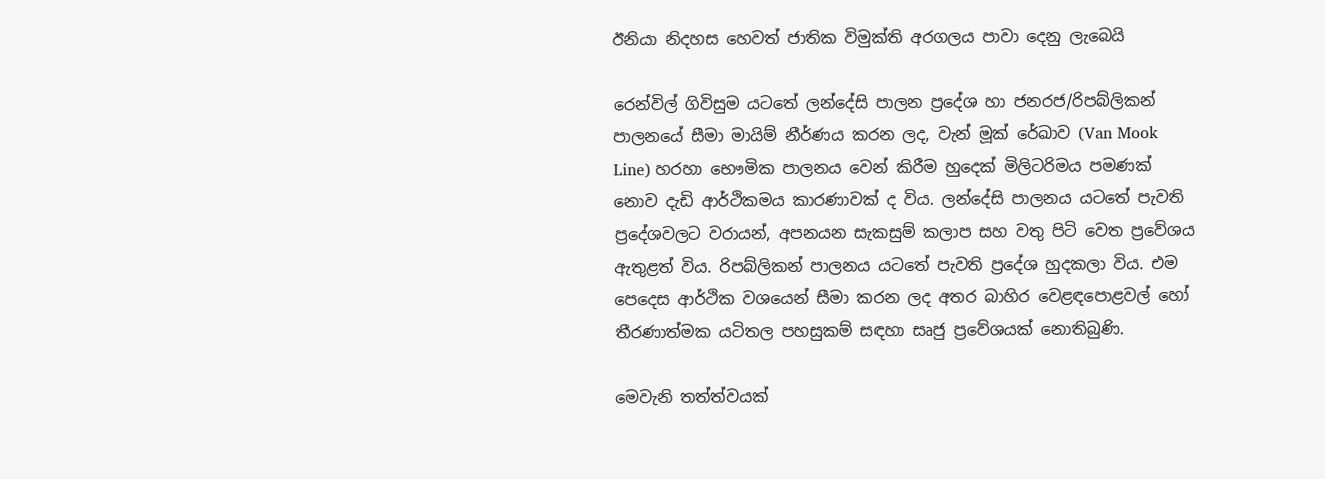ඊනියා නිදහස හෙවත් ජාතික විමුක්ති අරගලය පාවා දෙනු ලැබෙයි

රෙන්විල් ගිවිසුම යටතේ ලන්දේසි පාලන ප්‍රදේශ හා ජනරජ/රිපබ්ලිකන් පාලනයේ සීමා මායිම් නීර්ණය කරන ලද, වැන් මූක් රේඛාව (Van Mook Line) හරහා භෞමික පාලනය වෙන් කිරීම හුදෙක් මිලිටරිමය පමණක් නොව දැඩි ආර්ථිකමය කාරණාවක් ද විය. ලන්දේසි පාලනය යටතේ පැවති ප්‍රදේශවලට වරායන්, අපනයන සැකසුම් කලාප සහ වතු පිටි වෙත ප්‍රවේශය ඇතුළත් විය. රිපබ්ලිකන් පාලනය යටතේ පැවති ප්‍රදේශ හුදකලා විය. එම පෙදෙස ආර්ථික වශයෙන් සීමා කරන ලද අතර බාහිර වෙළඳපොළවල් හෝ තීරණාත්මක යටිතල පහසුකම් සඳහා සෘජු ප්‍රවේශයක් නොතිබුණි.

මෙවැනි තත්ත්වයක්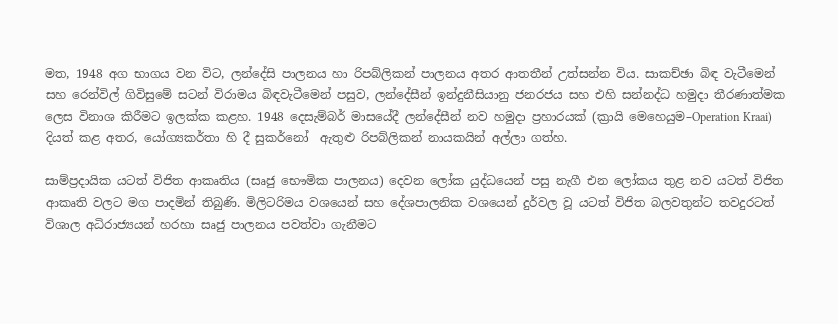මත, 1948 අග භාගය වන විට, ලන්දේසි පාලනය හා රිපබ්ලිකන් පාලනය අතර ආතතීන් උත්සන්න විය. සාකච්ඡා බිඳ වැටීමෙන් සහ රෙන්විල් ගිවිසුමේ සටන් විරාමය බිඳවැටීමෙන් පසුව, ලන්දේසීන් ඉන්දුනීසියානු ජනරජය සහ එහි සන්නද්ධ හමුදා තීරණාත්මක ලෙස විනාශ කිරීමට ඉලක්ක කළහ. 1948 දෙසැම්බර් මාසයේදී ලන්දේසීන් නව හමුදා ප්‍රහාරයක් (ක්‍රායි මෙහෙයුම–Operation Kraai) දියත් කළ අතර, යෝග්‍යකර්තා හි දී සුකර්නෝ  ඇතුළු රිපබ්ලිකන් නායකයින් අල්ලා ගත්හ.

සාම්ප්‍රදායික යටත් විජිත ආකෘතිය (සෘජු භෞමික පාලනය) දෙවන ලෝක යුද්ධයෙන් පසු නැගී එන ලෝකය තුළ නව යටත් විජිත ආකෘති වලට මග පාදමින් තිබුණි. මිලිටරිමය වශයෙන් සහ දේශපාලනික වශයෙන් දුර්වල වූ යටත් විජිත බලවතුන්ට තවදුරටත් විශාල අධිරාජ්‍යයන් හරහා සෘජු පාලනය පවත්වා ගැනීමට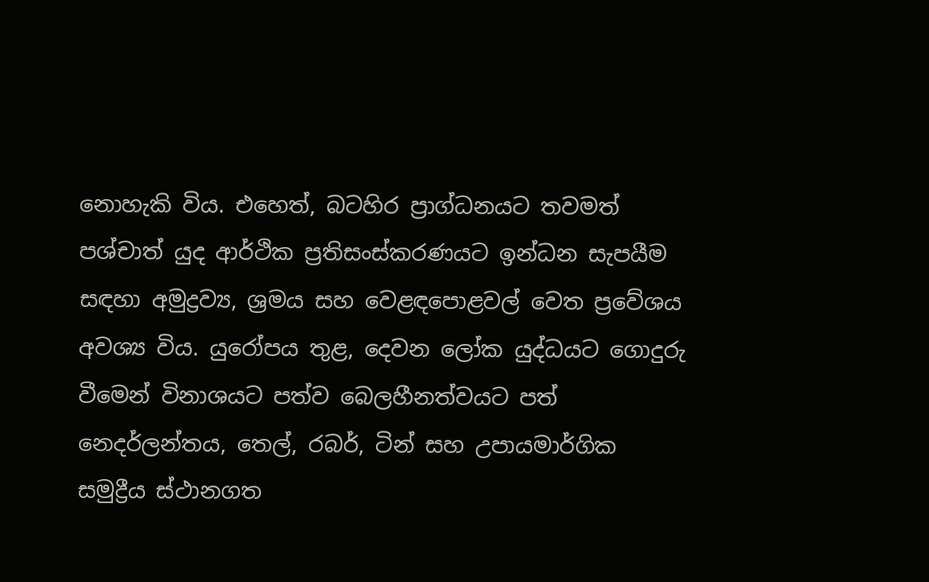නොහැකි විය. එහෙත්, බටහිර ප්‍රාග්ධනයට තවමත් පශ්චාත් යුද ආර්ථික ප්‍රතිසංස්කරණයට ඉන්ධන සැපයීම සඳහා අමුද්‍රව්‍ය, ශ්‍රමය සහ වෙළඳපොළවල් වෙත ප්‍රවේශය අවශ්‍ය විය. යුරෝපය තුළ, දෙවන ලෝක යුද්ධයට ගොදුරු වීමෙන් විනාශයට පත්ව බෙලහීනත්වයට පත් නෙදර්ලන්තය, තෙල්, රබර්, ටින් සහ උපායමාර්ගික සමුද්‍රීය ස්ථානගත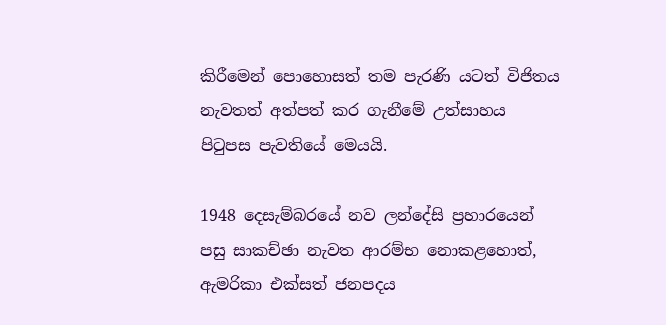කිරීමෙන් පොහොසත් තම පැරණි යටත් විජිතය නැවතත් අත්පත් කර ගැනීමේ උත්සාහය පිටුපස පැවතියේ මෙයයි.

1948 දෙසැම්බරයේ නව ලන්දේසි ප්‍රහාරයෙන් පසු සාකච්ඡා නැවත ආරම්භ නොකළහොත්, ඇමරිකා එක්සත් ජනපදය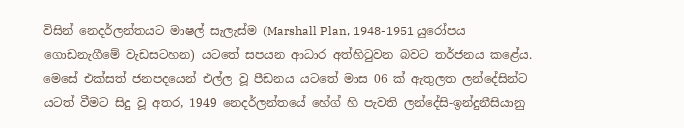විසින් නෙදර්ලන්තයට මාෂල් සැලැස්ම (Marshall Plan, 1948-1951 යුරෝපය ගොඩනැගීමේ වැඩසටහන) යටතේ සපයන ආධාර අත්හිටුවන බවට තර්ජනය කළේය.  මෙසේ එක්සත් ජනපදයෙන් එල්ල වූ පීඩනය යටතේ මාස 06 ක් ඇතුලත ලන්දේසින්ට යටත් වීමට සිදු වූ අතර, 1949 නෙදර්ලන්තයේ හේග් හි පැවති ලන්දේසි-ඉන්දුනීසියානු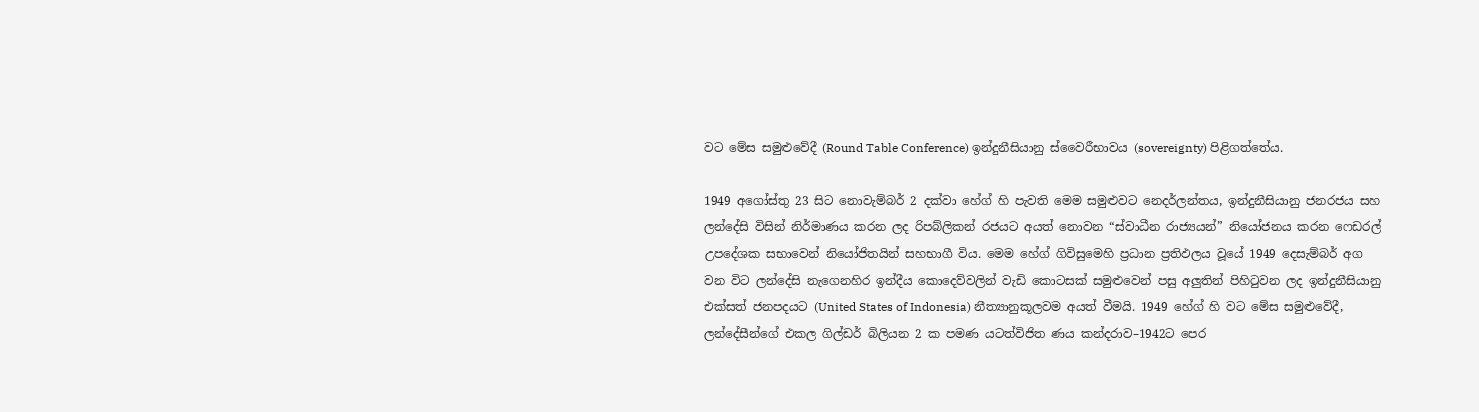වට මේස සමුළුවේදී (Round Table Conference) ඉන්දුනීසියානු ස්වෛරීභාවය (sovereignty) පිළිගත්තේය.

1949 අගෝස්තු 23 සිට නොවැම්බර් 2 දක්වා හේග් හි පැවති මෙම සමුළුවට නෙදර්ලන්තය, ඉන්දුනීසියානු ජනරජය සහ ලන්දේසි විසින් නිර්මාණය කරන ලද රිපබ්ලිකන් රජයට අයත් නොවන “ස්වාධීන රාජ්‍යයන්” නියෝජනය කරන ෆෙඩරල් උපදේශක සභාවෙන් නියෝජිතයින් සහභාගී විය. මෙම හේග් ගිවිසුමෙහි ප්‍රධාන ප්‍රතිඵලය වූයේ 1949 දෙසැම්බර් අග වන විට ලන්දේසි නැගෙනහිර ඉන්දීය කොදෙව්වලින් වැඩි කොටසක් සමුළුවෙන් පසු අලුතින් පිහිටුවන ලද ඉන්දුනීසියානු එක්සත් ජනපදයට (United States of Indonesia) නීත්‍යානුකූලවම අයත් වීමයි. 1949 හේග් හි වට මේස සමුළුවේදී, ලන්දේසීන්ගේ එකල ගිල්ඩර් බිලියන 2 ක පමණ යටත්විජිත ණය කන්දරාව–1942ට පෙර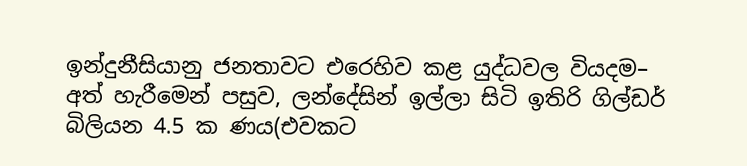ඉන්දුනීසියානු ජනතාවට එරෙහිව කළ යුද්ධවල වියදම– අත් හැරීමෙන් පසුව, ලන්දේසින් ඉල්ලා සිටි ඉතිරි ගිල්ඩර් බිලියන 4.5 ක ණය(එවකට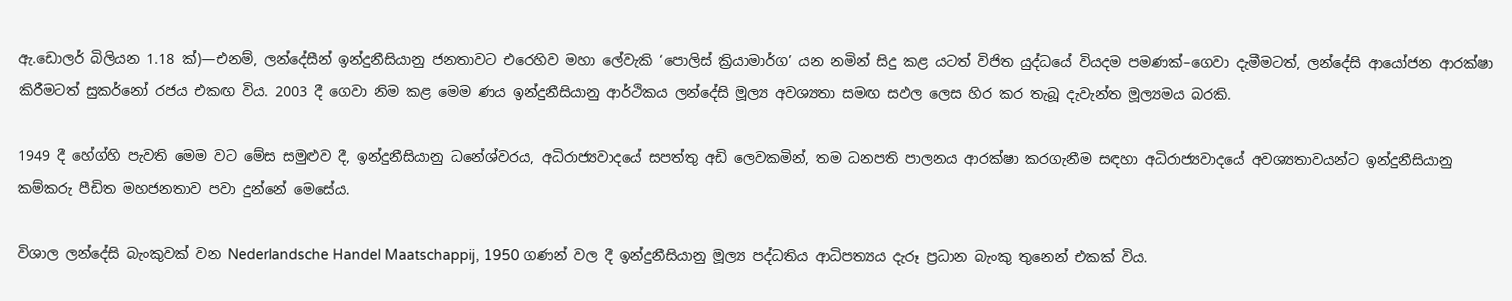ඇ.ඩොලර් බිලියන 1.18 ක්)—එනම්, ලන්දේසීන් ඉන්දුනීසියානු ජනතාවට එරෙහිව මහා ලේවැකි ‘පොලිස් ක්‍රියාමාර්ග’ යන නමින් සිදු කළ යටත් විජිත යුද්ධයේ වියදම පමණක්–ගෙවා දැමීමටත්, ලන්දේසි ආයෝජන ආරක්ෂා කිරීමටත් සුකර්නෝ රජය එකඟ විය. 2003 දී ගෙවා නිම කළ මෙම ණය ඉන්දුනීසියානු ආර්ථිකය ලන්දේසි මූල්‍ය අවශ්‍යතා සමඟ සඵල ලෙස හිර කර තැබූ දැවැන්ත මූල්‍යමය බරකි.

1949 දී හේග්හි පැවති මෙම වට මේස සමුළුව දී, ඉන්දුනීසියානු ධනේශ්වරය, අධිරාජ්‍යවාදයේ සපත්තු අඩි ලෙවකමින්, තම ධනපති පාලනය ආරක්ෂා කරගැනීම සඳහා අධිරාජ්‍යවාදයේ අවශ්‍යතාවයන්ට ඉන්දුනීසියානු කම්කරු පීඩිත මහජනතාව පවා දුන්නේ මෙසේය.

විශාල ලන්දේසි බැංකුවක් වන Nederlandsche Handel Maatschappij, 1950 ගණන් වල දී ඉන්දුනීසියානු මූල්‍ය පද්ධතිය ආධිපත්‍යය දැරූ ප්‍රධාන බැංකු තුනෙන් එකක් විය.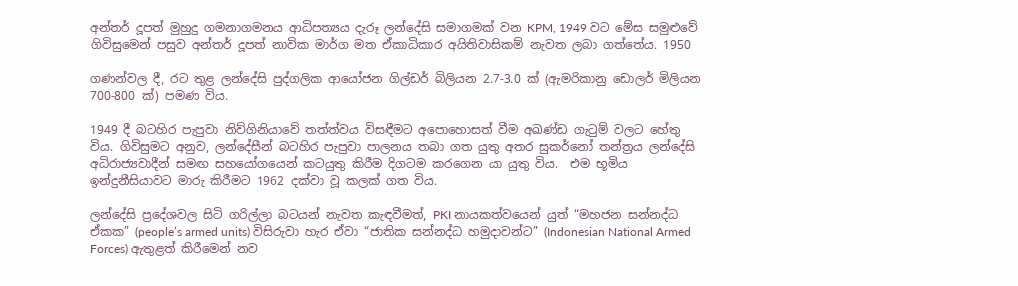අන්තර් දූපත් මුහුදු ගමනාගමනය ආධිපත්‍යය දැරූ ලන්දේසි සමාගමක් වන KPM, 1949 වට මේස සමුළුවේ ගිවිසුමෙන් පසුව අන්තර් දූපත් නාවික මාර්ග මත ඒකාධිකාර අයිතිවාසිකම් නැවත ලබා ගත්තේය. 1950

ගණන්වල දී, රට තුළ ලන්දේසි පුද්ගලික ආයෝජන ගිල්ඩර් බිලියන 2.7-3.0 ක් (ඇමරිකානු ඩොලර් මිලියන 700-800 ක්) පමණ විය.

1949 දී බටහිර පැපුවා නිව්ගිනියාවේ තත්ත්වය විසඳීමට අපොහොසත් වීම අඛණ්ඩ ගැටුම් වලට හේතු විය. ගිවිසුමට අනුව, ලන්දේසීන් බටහිර පැපුවා පාලනය තබා ගත යුතු අතර සුකර්නෝ තන්ත්‍රය ලන්දේසි අධිරාජ්‍යවාදීන් සමඟ සහයෝගයෙන් කටයුතු කිරීම දිගටම කරගෙන යා යුතු විය.  එම භූමිය ඉන්දුනීසියාවට මාරු කිරීමට 1962 දක්වා වූ කලක් ගත විය.

ලන්දේසි ප්‍රදේශවල සිටි ගරිල්ලා බටයන් නැවත කැඳවීමත්, PKI නායකත්වයෙන් යුත් “මහජන සන්නද්ධ ඒකක” (people’s armed units) විසිරුවා හැර ඒවා “ජාතික සන්නද්ධ හමුදාවන්ට” (Indonesian National Armed Forces) ඇතුළත් කිරීමෙන් නව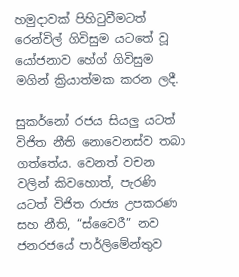හමුදාවක් පිහිටුවීමටත් රෙන්විල් ගිවිසුම යටතේ වූ යෝජනාව හේග් ගිවිසුම මගින් ක්‍රියාත්මක කරන ලදී.

සුකර්නෝ රජය සියලු යටත් විජිත නීති නොවෙනස්ව තබා ගත්තේය. වෙනත් වචන වලින් කිවහොත්, පැරණි යටත් විජිත රාජ්‍ය උපකරණ සහ නීති, “ස්වෛරී” නව ජනරජයේ පාර්ලිමේන්තුව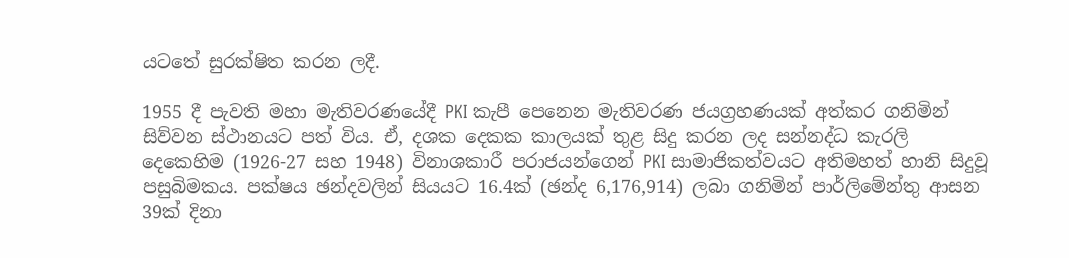යටතේ සුරක්ෂිත කරන ලදී.

1955 දී පැවති මහා මැතිවරණයේදී PKI කැපී පෙනෙන මැතිවරණ ජයග්‍රහණයක් අත්කර ගනිමින් සිව්වන ස්ථානයට පත් විය. ඒ, දශක දෙකක කාලයක් තුළ සිදු කරන ලද සන්නද්ධ කැරලි දෙකෙහිම (1926-27 සහ 1948) විනාශකාරී පරාජයන්ගෙන් PKI සාමාජිකත්වයට අතිමහත් හානි සිදුවූ පසුබිමකය. පක්ෂය ඡන්දවලින් සියයට 16.4ක් (ඡන්ද 6,176,914) ලබා ගනිමින් පාර්ලිමේන්තු ආසන 39ක් දිනා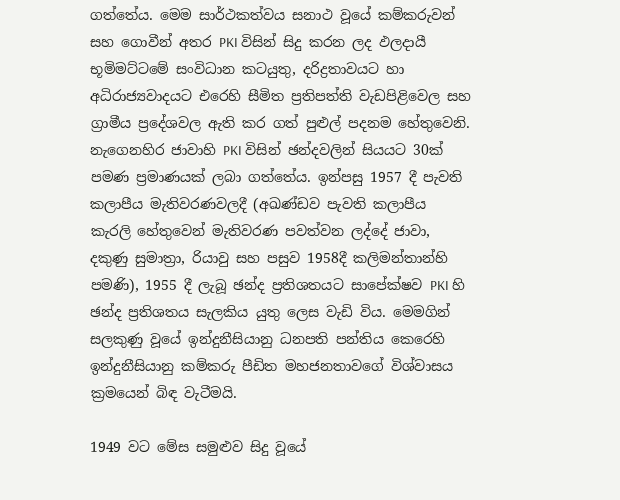ගත්තේය. මෙම සාර්ථකත්වය සනාථ වූයේ කම්කරුවන් සහ ගොවීන් අතර PKI විසින් සිදු කරන ලද ඵලදායී භූමිමට්ටමේ සංවිධාන කටයුතු, දරිද්‍රතාවයට හා අධිරාජ්‍යවාදයට එරෙහි සීමිත ප්‍රතිපත්ති වැඩපිළිවෙල සහ ග්‍රාමීය ප්‍රදේශවල ඇති කර ගත් පුළුල් පදනම හේතුවෙනි. නැගෙනහිර ජාවාහි PKI විසින් ඡන්දවලින් සියයට 30ක් පමණ ප්‍රමාණයක් ලබා ගත්තේය. ඉන්පසු 1957 දී පැවති කලාපීය මැතිවරණවලදී (අඛණ්ඩව පැවති කලාපීය කැරලි හේතුවෙන් මැතිවරණ පවත්වන ලද්දේ ජාවා, දකුණු සුමාත්‍රා, රියාවු සහ පසුව 1958දී කලිමන්තාන්හි පමණි), 1955 දී ලැබූ ඡන්ද ප්‍රතිශතයට සාපේක්ෂව PKI හි ඡන්ද ප්‍රතිශතය සැලකිය යුතු ලෙස වැඩි විය. මෙමගින් සලකුණු වූයේ ඉන්දුනීසියානු ධනපති පන්තිය කෙරෙහි ඉන්දුනීසියානු කම්කරු පීඩිත මහජනතාවගේ විශ්වාසය ක්‍රමයෙන් බිඳ වැටීමයි.

1949 වට මේස සමුළුව සිදු වූයේ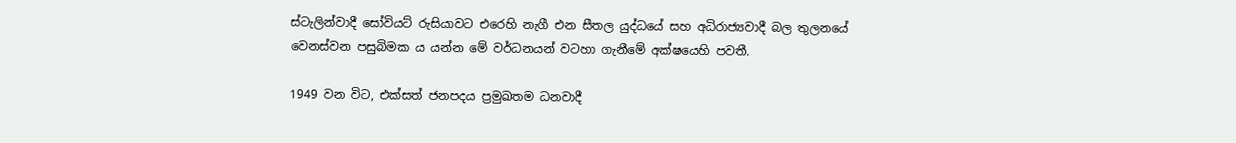ස්ටැලින්වාදී සෝවියට් රුසියාවට එරෙහි නැගී එන සීතල යුද්ධයේ සහ අධිරාජ්‍යවාදී බල තුලනයේ වෙනස්වන පසුබිමක ය යන්න මේ වර්ධනයන් වටහා ගැනීමේ අක්ෂයෙහි පවතී.

1949 වන විට, එක්සත් ජනපදය ප්‍රමුඛතම ධනවාදී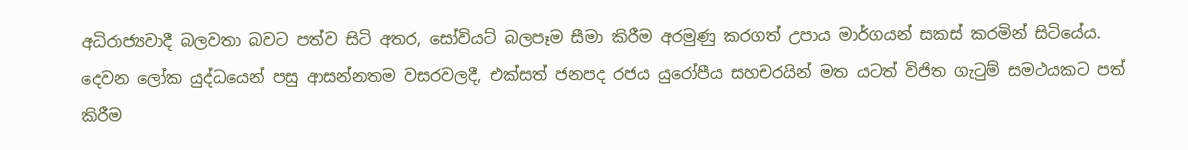අධිරාජ්‍යවාදී බලවතා බවට පත්ව සිටි අතර, සෝවියට් බලපෑම සීමා කිරීම අරමුණු කරගත් උපාය මාර්ගයන් සකස් කරමින් සිටියේය. දෙවන ලෝක යුද්ධයෙන් පසු ආසන්නතම වසරවලදී, එක්සත් ජනපද රජය යුරෝපීය සහචරයින් මත යටත් විජිත ගැටුම් සමථයකට පත් කිරීම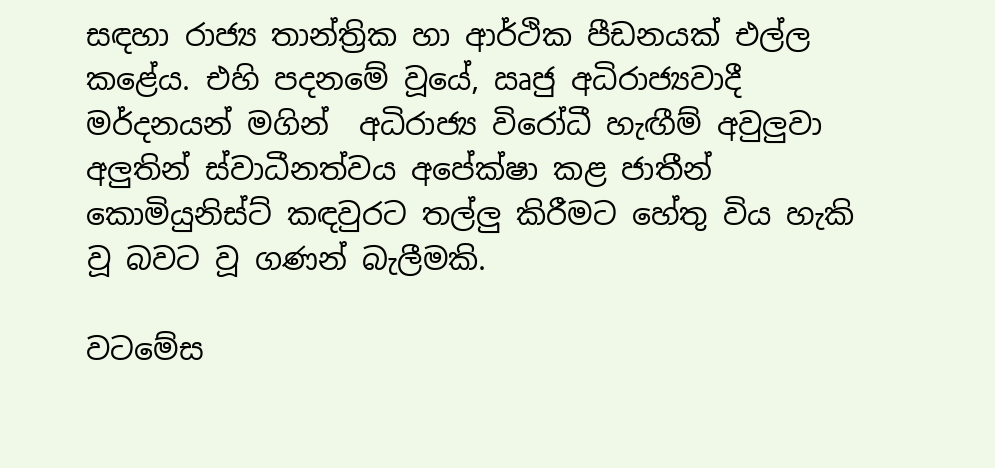සඳහා රාජ්‍ය තාන්ත්‍රික හා ආර්ථික පීඩනයක් එල්ල කළේය. එහි පදනමේ වූයේ, ඍජු අධිරාජ්‍යවාදී මර්දනයන් මගින්  අධිරාජ්‍ය විරෝධී හැඟීම් අවුලුවා අලුතින් ස්වාධීනත්වය අපේක්ෂා කළ ජාතීන් කොමියුනිස්ට් කඳවුරට තල්ලු කිරීමට හේතු විය හැකි වූ බවට වූ ගණන් බැලීමකි.

වටමේස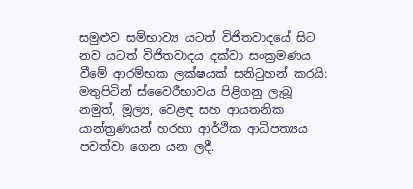සමුළුව සම්භාව්‍ය යටත් විජිතවාදයේ සිට නව යටත් විජිතවාදය දක්වා සංක්‍රමණය වීමේ ආරම්භක ලක්ෂයක් සනිටුහන් කරයි: මතුපිටින් ස්වෛරීභාවය පිළිගනු ලැබූ නමුත්, මූල්‍ය, වෙළඳ සහ ආයතනික යාන්ත්‍රණයන් හරහා ආර්ථික ආධිපත්‍යය පවත්වා ගෙන යන ලදී.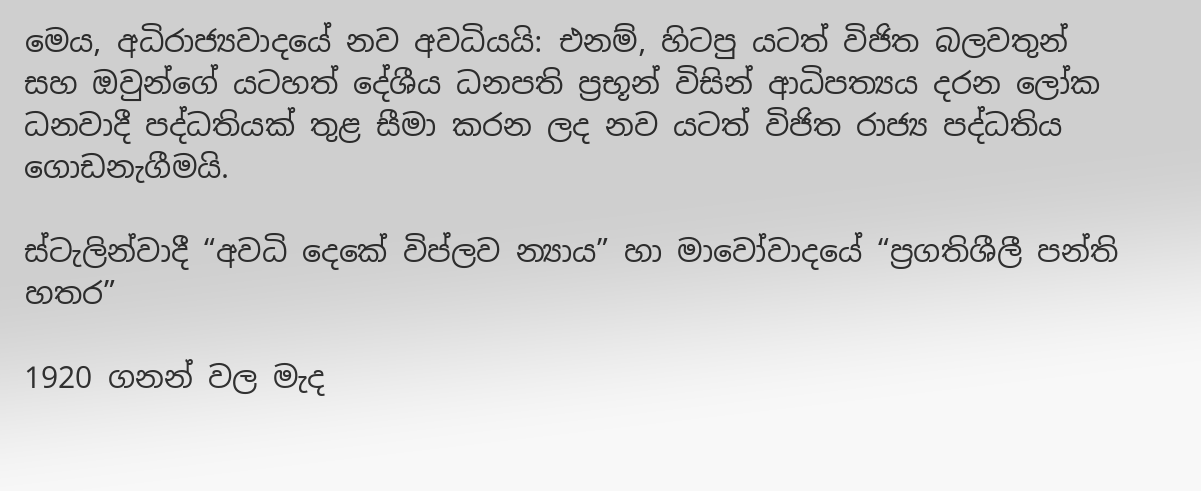මෙය, අධිරාජ්‍යවාදයේ නව අවධියයි: එනම්, හිටපු යටත් විජිත බලවතුන් සහ ඔවුන්ගේ යටහත් දේශීය ධනපති ප්‍රභූන් විසින් ආධිපත්‍යය දරන ලෝක ධනවාදී පද්ධතියක් තුළ සීමා කරන ලද නව යටත් විජිත රාජ්‍ය පද්ධතිය ගොඩනැගීමයි.

ස්ටැලින්වාදී “අවධි දෙකේ විප්ලව න්‍යාය” හා මාවෝවාදයේ “ප්‍රගතිශීලී පන්ති හතර”

1920 ගනන් වල මැද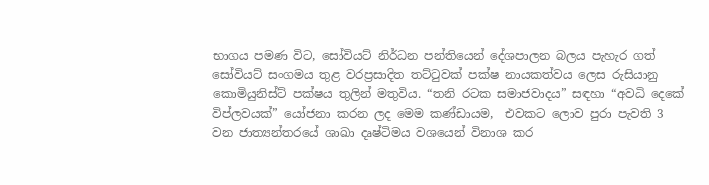භාගය පමණ විට, සෝවියට් නිර්ධන පන්තියෙන් දේශපාලන බලය පැහැර ගත් සෝවියට් සංගමය තුළ වරප්‍රසාදිත තට්ටුවක් පක්ෂ නායකත්වය ලෙස රුසියානු කොමියුනිස්ට් පක්ෂය තුලින් මතුවිය. “තනි රටක සමාජවාදය” සඳහා “අවධි දෙකේ විප්ලවයක්” යෝජනා කරන ලද මෙම කණ්ඩායම,  එවකට ලොව පුරා පැවති 3 වන ජාත්‍යන්තරයේ ශාඛා දෘෂ්ටිමය වශයෙන් විනාශ කර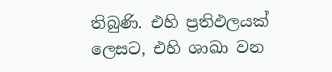තිබුණි. එහි ප්‍රතිඵලයක් ලෙසට, එහි ශාඛා වන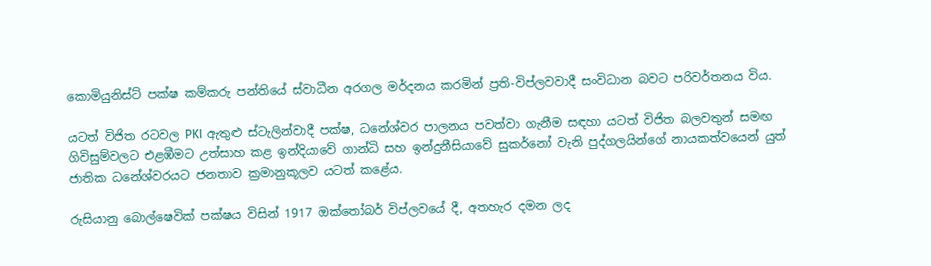කොමියුනිස්ට් පක්ෂ කම්කරු පන්තියේ ස්වාධීන අරගල මර්දනය කරමින් ප්‍රති-විප්ලවවාදී සංවිධාන බවට පරිවර්තනය විය.

යටත් විජිත රටවල PKI ඇතුළු ස්ටැලින්වාදී පක්ෂ, ධනේශ්වර පාලනය පවත්වා ගැනීම සඳහා යටත් විජිත බලවතුන් සමඟ ගිවිසුම්වලට එළඹීමට උත්සාහ කළ ඉන්දියාවේ ගාන්ධි සහ ඉන්දුනීසියාවේ සුකර්නෝ වැනි පුද්ගලයින්ගේ නායකත්වයෙන් යුත් ජාතික ධනේශ්වරයට ජනතාව ක්‍රමානුකූලව යටත් කළේය.

රුසියානු බොල්ෂෙවික් පක්ෂය විසින් 1917 ඔක්තෝබර් විප්ලවයේ දී, අතහැර දමන ලද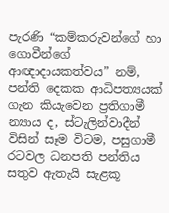පැරණි “කම්කරුවන්ගේ හා ගොවීන්ගේ ආඥාදායකත්වය” නම්, පන්ති දෙකක ආධිපත්‍යයක් ගැන කියැවෙන ප්‍රතිගාමී න්‍යාය ද, ස්ටැලින්වාදීන් විසින් සෑම විටම, පසුගාමී රටවල ධනපති පන්තිය සතුව ඇතැයි සැළකූ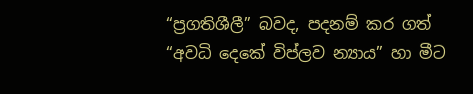“ප්‍රගතිශීලී” බවද, පදනම් කර ගත් “අවධි දෙකේ විප්ලව න්‍යාය” හා මීට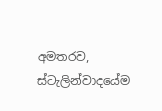අමතරව, ස්ටැලින්වාදයේම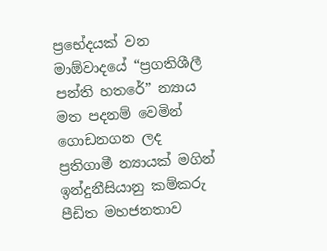ප්‍රභේදයක් වන මාඕවාදයේ “ප්‍රගතිශීලී පන්ති හතරේ” න්‍යාය මත පදනම් වෙමින් ගොඩනගන ලද ප්‍රතිගාමී න්‍යායක් මගින් ඉන්දුනීසියානු කම්කරු පීඩිත මහජනතාව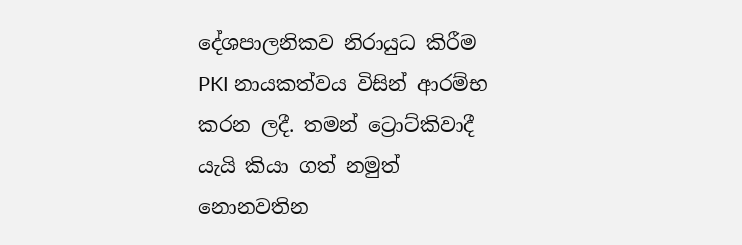දේශපාලනිකව නිරායුධ කිරීම PKI නායකත්වය විසින් ආරම්භ කරන ලදී. තමන් ට්‍රොට්කිවාදී යැයි කියා ගත් නමුත් නොනවතින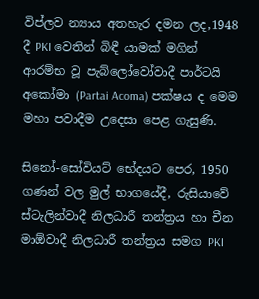විප්ලව න්‍යාය අතහැර දමන ලද,1948 දී PKI වෙතින් බිඳී යාමක් මගින් ආරම්භ වූ පැබ්ලෝවෝවාදී පාර්ටයි අකෝමා (Partai Acoma) පක්ෂය ද මෙම මහා පවාදීම උදෙසා පෙළ ගැසුණි.

සිනෝ-සෝවියට් භේදයට පෙර, 1950 ගණන් වල මුල් භාගයේදී, රුසියාවේ ස්ටැලින්වාදී නිලධාරී තන්ත්‍රය හා චීන මාඕවාදී නිලධාරී තන්ත්‍රය සමග PKI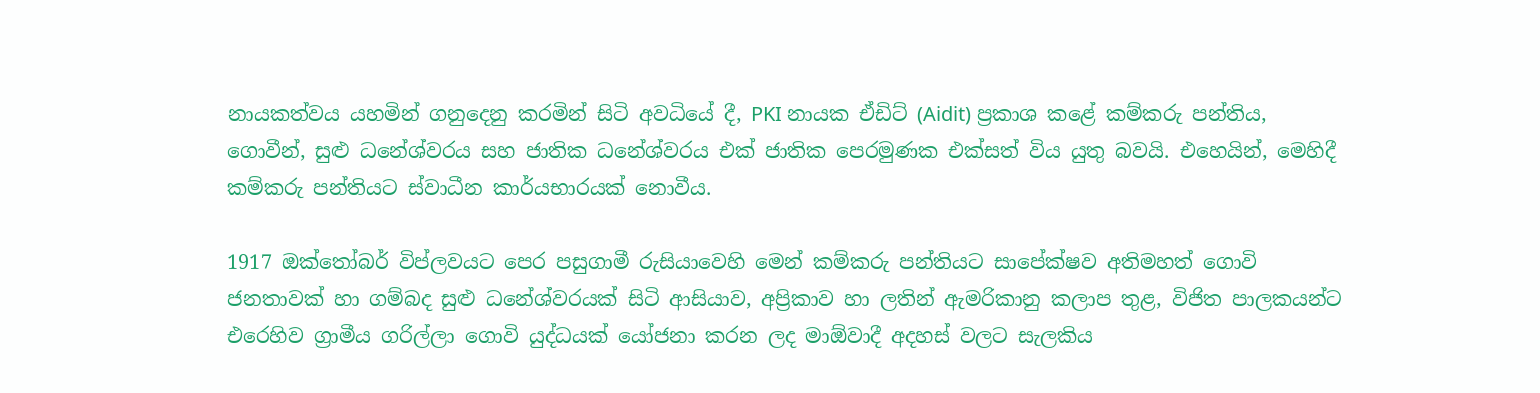නායකත්වය යහමින් ගනුදෙනු කරමින් සිටි අවධියේ දී, PKI නායක ඒඩිට් (Aidit) ප්‍රකාශ කළේ කම්කරු පන්තිය, ගොවීන්, සුළු ධනේශ්වරය සහ ජාතික ධනේශ්වරය එක් ජාතික පෙරමුණක එක්සත් විය යුතු බවයි. එහෙයින්, මෙහිදී කම්කරු පන්තියට ස්වාධීන කාර්යභාරයක් නොවීය.

1917 ඔක්තෝබර් විප්ලවයට පෙර පසුගාමී රුසියාවෙහි මෙන් කම්කරු පන්තියට සාපේක්ෂව අතිමහත් ගොවි ජනතාවක් හා ගම්බද සුළු ධනේශ්වරයක් සිටි ආසියාව, අප්‍රිකාව හා ලතින් ඇමරිකානු කලාප තුළ, විජිත පාලකයන්ට එරෙහිව ග්‍රාමීය ගරිල්ලා ගොවි යුද්ධයක් යෝජනා කරන ලද මාඕවාදී අදහස් වලට සැලකිය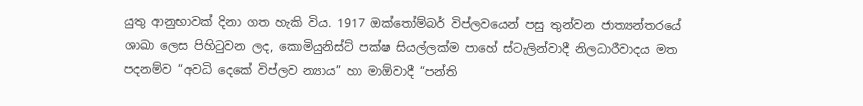යුතු ආනුභාවක් දිනා ගත හැකි විය. 1917 ඔක්තෝම්බර් විප්ලවයෙන් පසු තුන්වන ජාත්‍යන්තරයේ ශාඛා ලෙස පිහිටුවන ලද, කොමියුනිස්ට් පක්ෂ සියල්ලක්ම පාහේ ස්ටැලින්වාදී නිලධාරීවාදය මත පදනම්ව “අවධි දෙකේ විප්ලව න්‍යාය” හා මාඕවාදී “පන්ති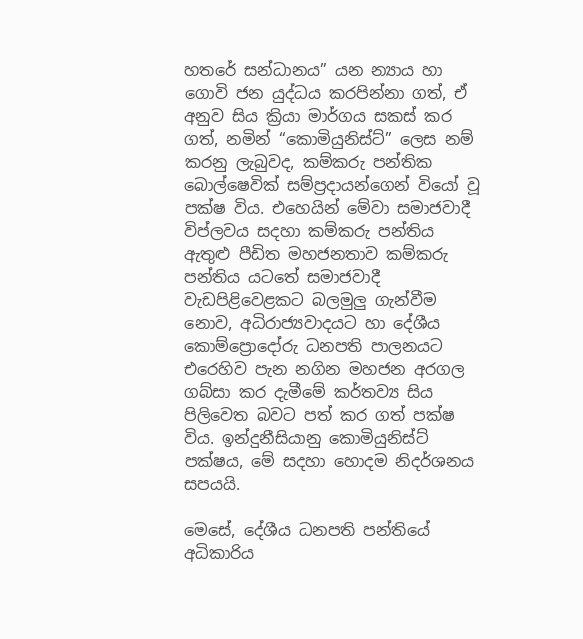හතරේ සන්ධානය” යන න්‍යාය හා ගොවි ජන යුද්ධය කරපින්නා ගත්, ඒ අනුව සිය ක්‍රියා මාර්ගය සකස් කර ගත්, නමින් “කොමියුනිස්ට්” ලෙස නම් කරනු ලැබුවද, කම්කරු පන්තික බොල්ෂෙවික් සම්ප්‍රදායන්ගෙන් වියෝ වූ පක්ෂ විය. එහෙයින් මේවා සමාජවාදී විප්ලවය සදහා කම්කරු පන්තිය ඇතුළු පීඩිත මහජනතාව කම්කරු පන්තිය යටතේ සමාජවාදී වැඩපිළිවෙළකට බලමුලු ගැන්වීම නොව, අධිරාජ්‍යවාදයට හා දේශීය කොම්ප්‍රොදෝරු ධනපති පාලනයට එරෙහිව පැන නගින මහජන අරගල ගබ්සා කර දැමීමේ කර්තව්‍ය සිය පිලිවෙත බවට පත් කර ගත් පක්ෂ විය. ඉන්දුනීසියානු කොමියුනිස්ට් පක්ෂය, මේ සදහා හොදම නිදර්ශනය සපයයි.

මෙසේ, දේශීය ධනපති පන්තියේ අධිකාරිය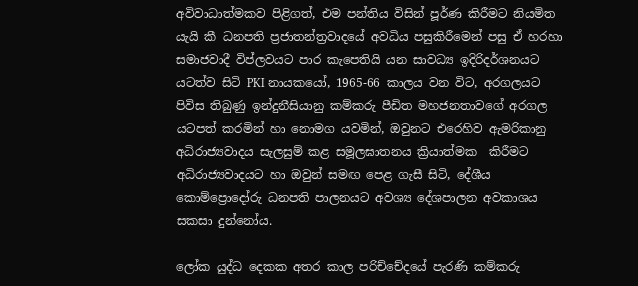අවිවාධාත්මකව පිළිගත්, එම පන්තිය විසින් පූර්ණ කිරීමට නියමිත යැයි කී ධනපති ප්‍රජාතන්ත්‍රවාදයේ අවධිය පසුකිරීමෙන් පසු ඒ හරහා සමාජවාදී විප්ලවයට පාර කැපෙතියි යන සාවධ්‍ය ඉදිරිදර්ශනයට යටත්ව සිටි PKI නායකයෝ, 1965-66 කාලය වන විට, අරගලයට පිවිස තිබුණු ඉන්දුනීසියානු කම්කරු පීඩිත මහජනතාවගේ අරගල යටපත් කරමින් හා නොමග යවමින්, ඔවුනට එරෙහිව ඇමරිකානු අධිරාජ්‍යවාදය සැලසුම් කළ සමූලඝාතනය ක්‍රියාත්මක  කිරීමට අධිරාජ්‍යවාදයට හා ඔවුන් සමඟ පෙළ ගැසී සිටි, දේශීය කොම්ප්‍රොදෝරු ධනපති පාලනයට අවශ්‍ය දේශපාලන අවකාශය සකසා දුන්නෝය.

ලෝක යුද්ධ දෙකක අතර කාල පරිච්චේදයේ පැරණි කම්කරු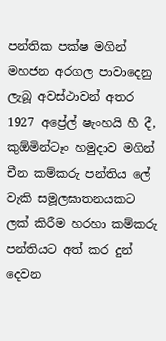පන්තික පක්ෂ මගින් මහජන අරගල පාවාදෙනු ලැබූ අවස්ථාවන් අතර 1927 අප්‍රේල් ෂැංහයි හී දී,  කුඕමින්ටෑං හමුදාව මගින් චීන කම්කරු පන්තිය ලේ වැකි සමූලඝාතනයකට ලක් කිරීම හරහා කම්කරු පන්තියට අත් කර දුන් දෙවන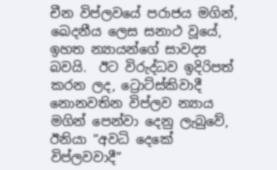චීන විප්ලවයේ පරාජය මගින්, ඛෙදනීය ලෙස සනාථ වූයේ, ඉහත න්‍යායන්ගේ සාවද්‍ය බවයි.  ඊට විරුද්ධව ඉදිරිපත් කරන ලද, ට්‍රොට්ස්කිවාදී නොනවතින විප්ලව න්‍යාය මගින් පෙන්වා දෙනු ලැබුවේ, ඊනියා “අවධි දෙකේ විප්ලවවාදී”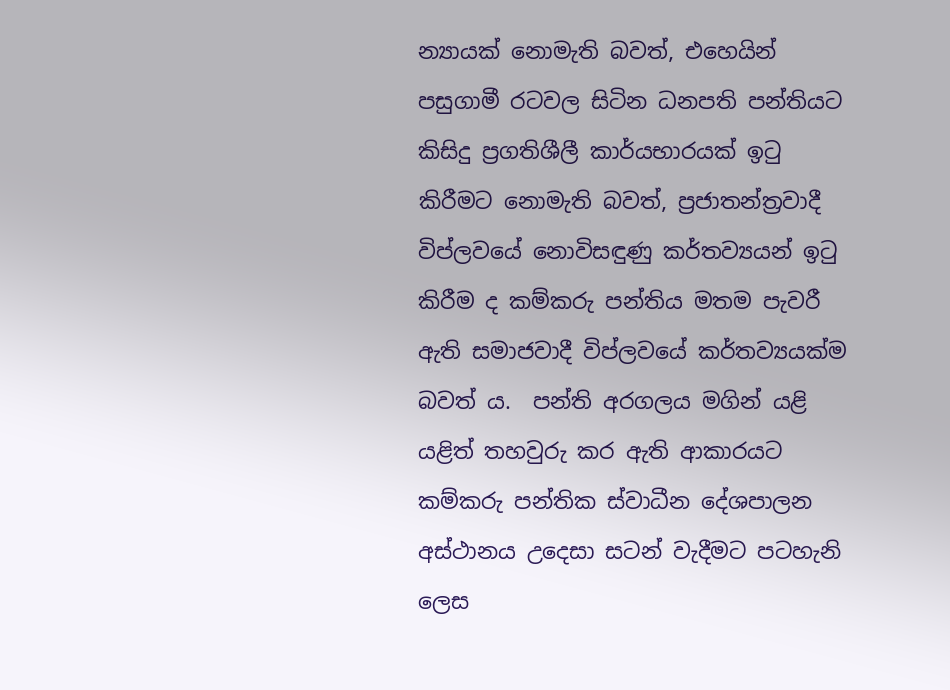න්‍යායක් නොමැති බවත්, එහෙයින් පසුගාමී රටවල සිටින ධනපති පන්තියට කිසිදු ප්‍රගතිශීලී කාර්යභාරයක් ඉටු කිරීමට නොමැති බවත්, ප්‍රජාතන්ත්‍රවාදී විප්ලවයේ නොවිසඳුණු කර්තව්‍යයන් ඉටු කිරීම ද කම්කරු පන්තිය මතම පැවරී ඇති සමාජවාදී විප්ලවයේ කර්තව්‍යයක්ම බවත් ය.  පන්ති අරගලය මගින් යළි යළිත් තහවුරු කර ඇති ආකාරයට කම්කරු පන්තික ස්වාධීන දේශපාලන අස්ථානය උදෙසා සටන් වැදීමට පටහැනි ලෙස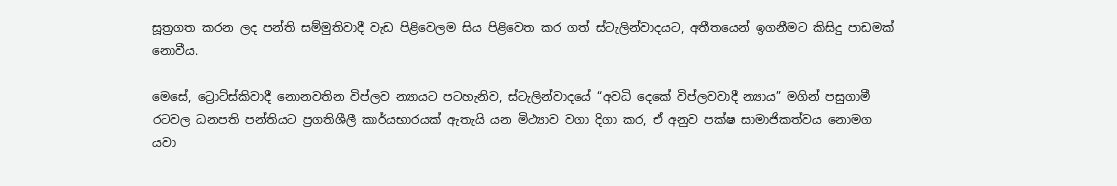සූත්‍රගත කරන ලද පන්ති සම්මුතිවාදී වැඩ පිළිවෙලම සිය පිළිවෙත කර ගත් ස්ටැලින්වාදයට, අතීතයෙන් ඉගනීමට කිසිදු පාඩමක් නොවීය.

මෙසේ, ට්‍රොට්ස්කිවාදී නොනවතින විප්ලව න්‍යායට පටහැනිව, ස්ටැලින්වාදයේ “අවධි දෙකේ විප්ලවවාදී න්‍යාය” මගින් පසුගාමී රටවල ධනපති පන්තියට ප්‍රගතිශීලී කාර්යභාරයක් ඇතැයි යන මිථ්‍යාව වගා දිගා කර, ඒ අනුව පක්ෂ සාමාජිකත්වය නොමග යවා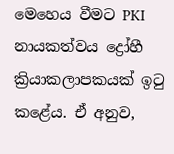මෙහෙය වීමට PKI නායකත්වය ද්‍රෝහී ක්‍රියාකලාපකයක් ඉටු කළේය. ඒ අනුව,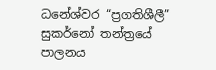ධනේශ්වර “ප්‍රගතිශීලී” සුකර්නෝ තන්ත්‍රයේ පාලනය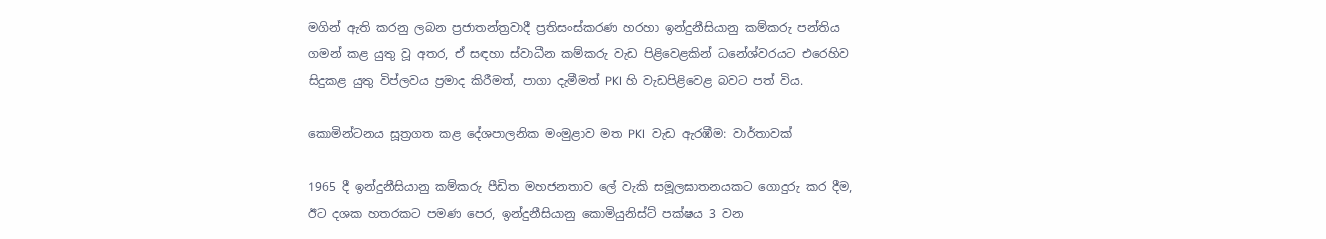මගින් ඇති කරනු ලබන ප්‍රජාතන්ත්‍රවාදී ප්‍රතිසංස්කරණ හරහා ඉන්දුනීසියානු කම්කරු පන්තිය ගමන් කළ යුතු වූ අතර, ඒ සඳහා ස්වාධීන කම්කරු වැඩ පිළිවෙළකින් ධනේශ්වරයට එරෙහිව සිදුකළ යුතු විප්ලවය ප්‍රමාද කිරීමත්, පාගා දැමීමත් PKI හි වැඩපිළිවෙළ බවට පත් විය.

කොමින්ටනය සූත්‍රගත කළ දේශපාලනික මංමුළාව මත PKI  වැඩ ඇරඹීම: වාර්තාවක්

1965 දී ඉන්දුනීසියානු කම්කරු පීඩිත මහජනතාව ලේ වැකි සමූලඝාතනයකට ගොදුරු කර දීම, ඊට දශක හතරකට පමණ පෙර, ඉන්දුනීසියානු කොමියුනිස්ට් පක්ෂය 3 වන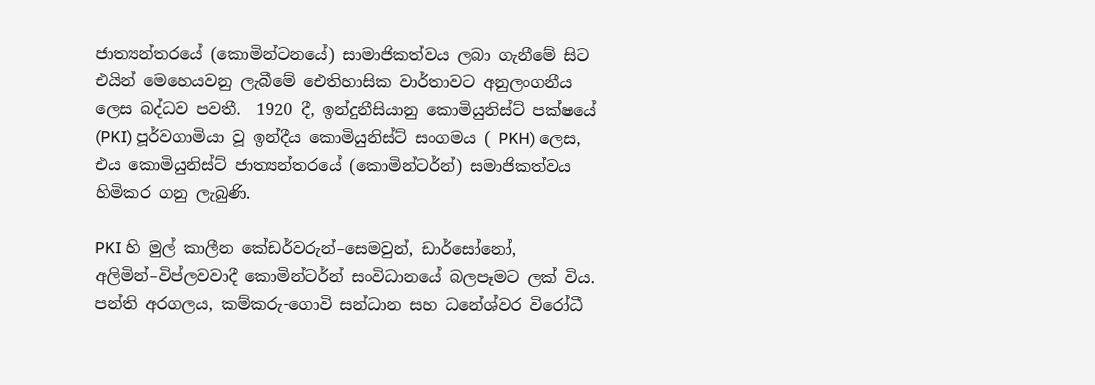ජාත්‍යන්තරයේ (කොමින්ටනයේ) සාමාජිකත්වය ලබා ගැනීමේ සිට එයින් මෙහෙයවනු ලැබීමේ ඓතිහාසික වාර්තාවට අනුලංගනීය ලෙස බද්ධව පවතී.  1920 දී, ඉන්දුනීසියානු කොමියුනිස්ට් පක්ෂයේ (PKI) පූර්වගාමියා වූ ඉන්දීය කොමියුනිස්ට් සංගමය ( PKH) ලෙස, එය කොමියුනිස්ට් ජාත්‍යන්තරයේ (කොමින්ටර්න්) සමාජිකත්වය හිමිකර ගනු ලැබුණි.

PKI හි මුල් කාලීන කේඩර්වරුන්–සෙමවුන්, ඩාර්සෝනෝ, අලිමින්–විප්ලවවාදී කොමින්ටර්න් සංවිධානයේ බලපෑමට ලක් විය. පන්ති අරගලය, කම්කරු-ගොවි සන්ධාන සහ ධනේශ්වර විරෝධී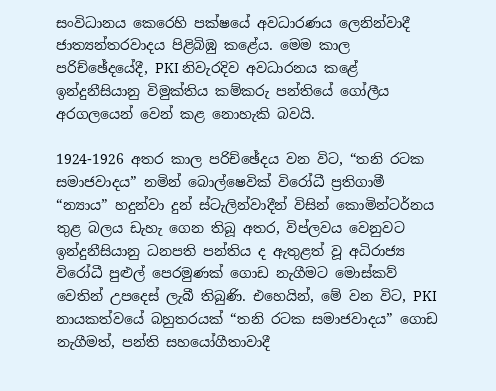සංවිධානය කෙරෙහි පක්ෂයේ අවධාරණය ලෙනින්වාදී ජාත්‍යන්තරවාදය පිළිබිඹු කළේය. මෙම කාල පරිච්ඡේදයේදී, PKI නිවැරදිව අවධාරනය කළේ ඉන්දුනීසියානු විමුක්තිය කම්කරු පන්තියේ ගෝලීය අරගලයෙන් වෙන් කළ නොහැකි බවයි.

1924-1926 අතර කාල පරිච්ඡේදය වන විට, “තනි රටක සමාජවාදය” නමින් බොල්ෂෙවික් විරෝධී ප්‍රතිගාමී “න්‍යාය” හදුන්වා දුන් ස්ටැලින්වාදීන් විසින් කොමින්ටර්නය තුළ බලය ඩැහැ ගෙන තිබූ අතර, විප්ලවය වෙනුවට ඉන්දුනීසියානු ධනපති පන්තිය ද ඇතුළත් වූ අධිරාජ්‍ය විරෝධී පුළුල් පෙරමුණක් ගොඩ නැගීමට මොස්කව් වෙතින් උපදෙස් ලැබී තිබුණි. එහෙයින්, මේ වන විට, PKI නායකත්වයේ බහුතරයක් “තනි රටක සමාජවාදය” ගොඩ නැගීමත්, පන්ති සහයෝගීතාවාදී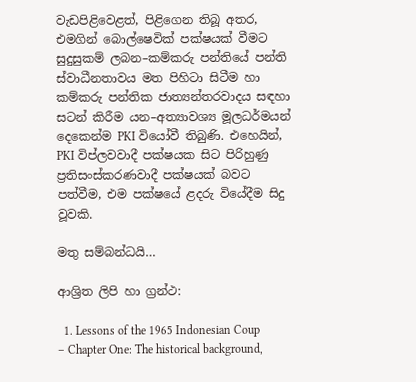වැඩපිළිවෙළත්, පිළිගෙන තිබූ අතර, එමගින් බොල්ෂෙවික් පක්ෂයක් වීමට සුදුසුකම් ලබන–කම්කරු පන්තියේ පන්ති ස්වාධීනතාවය මත පිහිටා සිටීම හා කම්කරු පන්තික ජාත්‍යන්තරවාදය සඳහා සටන් කිරීම යන–අත්‍යාවශ්‍ය මූලධර්මයන් දෙකෙන්ම PKI වියෝවී තිබුණි. එහෙයින්, PKI විප්ලවවාදී පක්ෂයක සිට පිරිහුණු ප්‍රතිසංස්කරණවාදී පක්ෂයක් බවට පත්වීම, එම පක්ෂයේ ළදරු වියේදීම සිදු වූවකි.

මතු සම්බන්ධයි…

ආශ්‍රිත ලිපි හා ග්‍රන්ථ:

  1. Lessons of the 1965 Indonesian Coup – Chapter One: The historical background,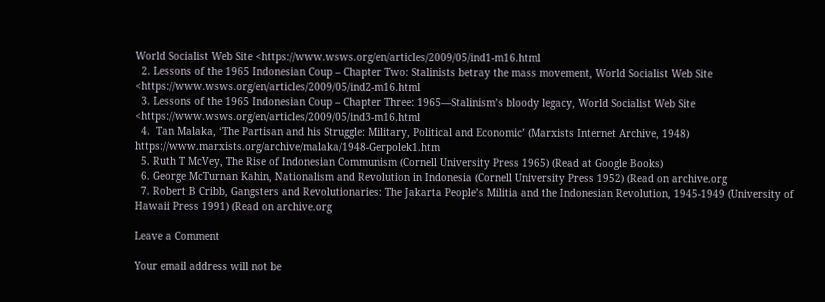World Socialist Web Site <https://www.wsws.org/en/articles/2009/05/ind1-m16.html
  2. Lessons of the 1965 Indonesian Coup – Chapter Two: Stalinists betray the mass movement, World Socialist Web Site <https://www.wsws.org/en/articles/2009/05/ind2-m16.html
  3. Lessons of the 1965 Indonesian Coup – Chapter Three: 1965—Stalinism’s bloody legacy, World Socialist Web Site <https://www.wsws.org/en/articles/2009/05/ind3-m16.html
  4.  Tan Malaka, ‘The Partisan and his Struggle: Military, Political and Economic’ (Marxists Internet Archive, 1948) https://www.marxists.org/archive/malaka/1948-Gerpolek1.htm
  5. Ruth T McVey, The Rise of Indonesian Communism (Cornell University Press 1965) (Read at Google Books)
  6. George McTurnan Kahin, Nationalism and Revolution in Indonesia (Cornell University Press 1952) (Read on archive.org
  7. Robert B Cribb, Gangsters and Revolutionaries: The Jakarta People’s Militia and the Indonesian Revolution, 1945-1949 (University of Hawaii Press 1991) (Read on archive.org

Leave a Comment

Your email address will not be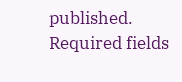published. Required fields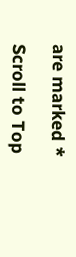are marked *

Scroll to Top